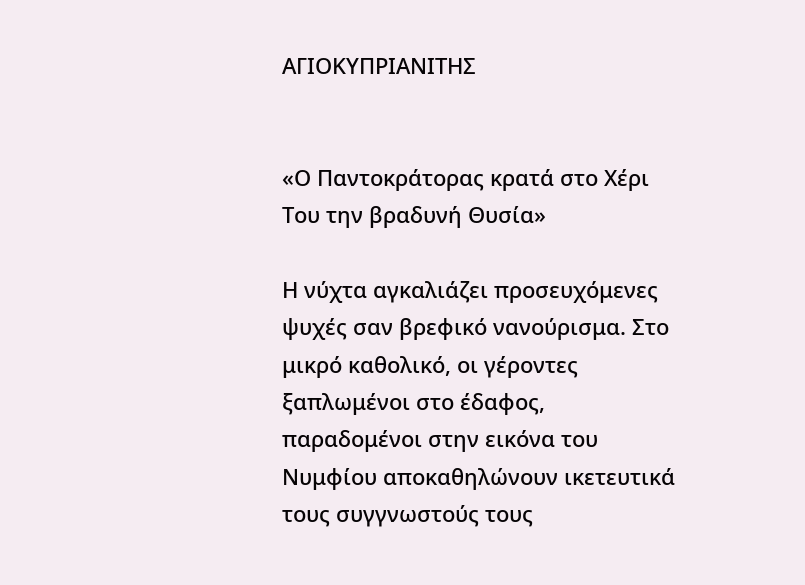ΑΓΙΟΚΥΠΡΙΑΝΙΤΗΣ


«Ο Παντοκράτορας κρατά στο Χέρι Του την βραδυνή Θυσία»

Η νύχτα αγκαλιάζει προσευχόμενες ψυχές σαν βρεφικό νανούρισμα. Στο μικρό καθολικό, οι γέροντες ξαπλωμένοι στο έδαφος, παραδομένοι στην εικόνα του Νυμφίου αποκαθηλώνουν ικετευτικά τους συγγνωστούς τους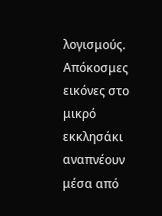λογισμούς. Απόκοσμες εικόνες στο μικρό εκκλησάκι αναπνέουν μέσα από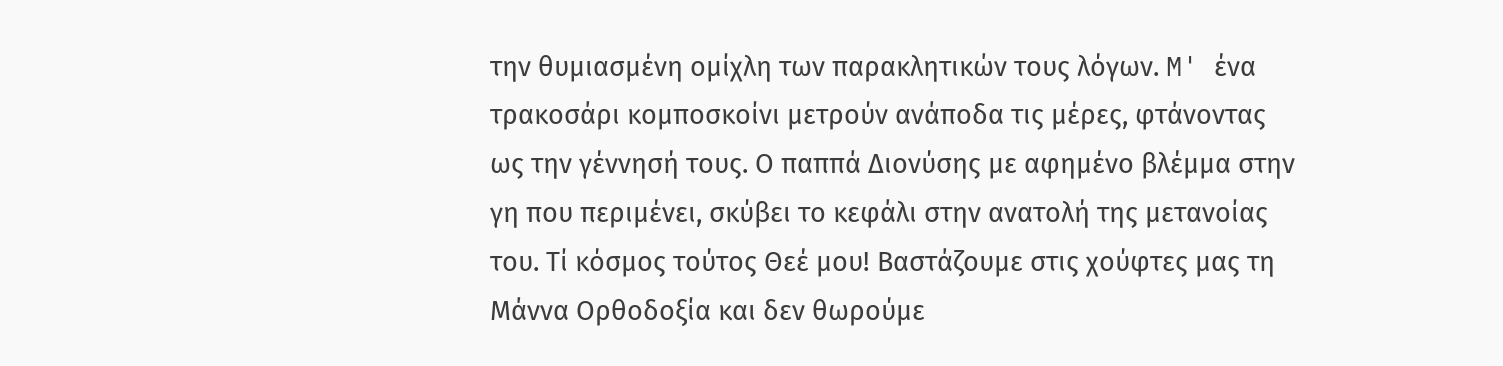την θυμιασμένη ομίχλη των παρακλητικών τους λόγων. M' ένα τρακοσάρι κομποσκοίνι μετρούν ανάποδα τις μέρες, φτάνοντας ως την γέννησή τους. Ο παππά Διονύσης με αφημένο βλέμμα στην γη που περιμένει, σκύβει το κεφάλι στην ανατολή της μετανοίας του. Τί κόσμος τούτος Θεέ μου! Βαστάζουμε στις χούφτες μας τη Μάννα Ορθοδοξία και δεν θωρούμε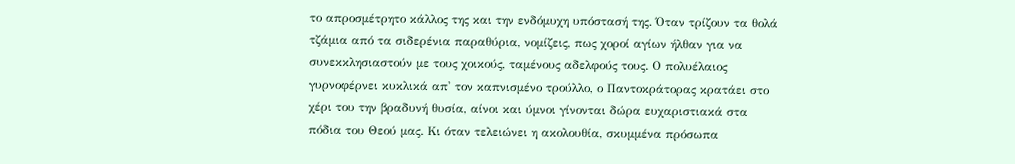το απροσμέτρητο κάλλος της και την ενδόμυχη υπόστασή της. Όταν τρίζουν τα θολά τζάμια από τα σιδερένια παραθύρια, νομίζεις, πως χοροί αγίων ήλθαν για να συνεκκλησιαστούν με τους χοικούς, ταμένους αδελφούς τους. Ο πολυέλαιος γυρνοφέρνει κυκλικά απ' τον καπνισμένο τρούλλο, ο Παντοκράτορας κρατάει στο χέρι του την βραδυνή θυσία, αίνοι και ύμνοι γίνονται δώρα ευχαριστιακά στα πόδια του Θεού μας. Κι όταν τελειώνει η ακολουθία, σκυμμένα πρόσωπα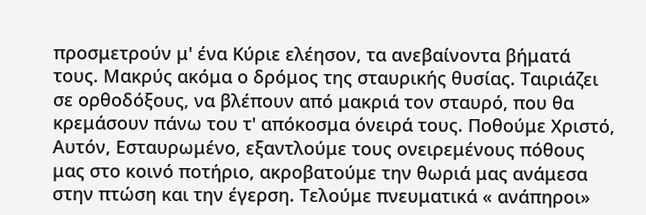προσμετρούν μ' ένα Κύριε ελέησον, τα ανεβαίνοντα βήματά τους. Μακρύς ακόμα ο δρόμος της σταυρικής θυσίας. Ταιριάζει σε ορθοδόξους, να βλέπουν από μακριά τον σταυρό, που θα κρεμάσουν πάνω του τ' απόκοσμα όνειρά τους. Ποθούμε Χριστό, Αυτόν, Εσταυρωμένο, εξαντλούμε τους ονειρεμένους πόθους μας στο κοινό ποτήριο, ακροβατούμε την θωριά μας ανάμεσα στην πτώση και την έγερση. Τελούμε πνευματικά « ανάπηροι»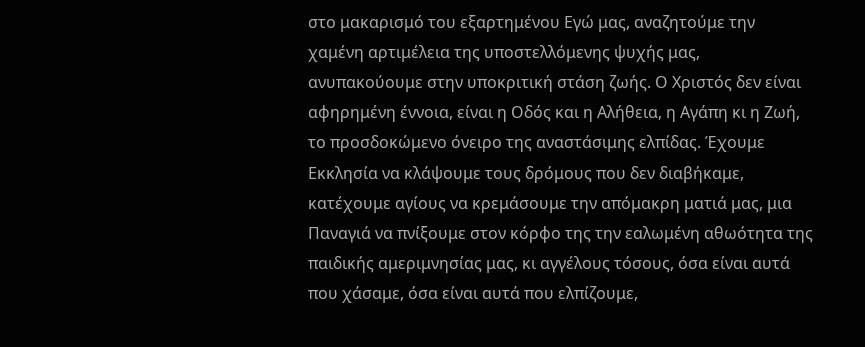στο μακαρισμό του εξαρτημένου Εγώ μας, αναζητούμε την χαμένη αρτιμέλεια της υποστελλόμενης ψυχής μας, ανυπακούουμε στην υποκριτική στάση ζωής. Ο Χριστός δεν είναι αφηρημένη έννοια, είναι η Οδός και η Αλήθεια, η Αγάπη κι η Ζωή, το προσδοκώμενο όνειρο της αναστάσιμης ελπίδας. Έχουμε Εκκλησία να κλάψουμε τους δρόμους που δεν διαβήκαμε, κατέχουμε αγίους να κρεμάσουμε την απόμακρη ματιά μας, μια Παναγιά να πνίξουμε στον κόρφο της την εαλωμένη αθωότητα της παιδικής αμεριμνησίας μας, κι αγγέλους τόσους, όσα είναι αυτά που χάσαμε, όσα είναι αυτά που ελπίζουμε,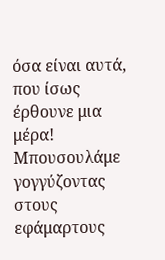όσα είναι αυτά, που ίσως έρθουνε μια μέρα! Μπουσουλάμε γογγύζοντας στους εφάμαρτους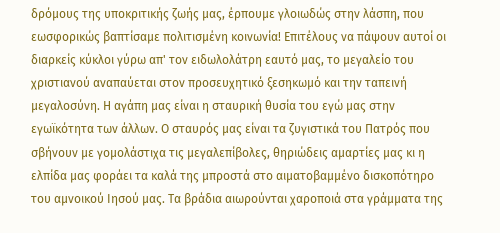δρόμους της υποκριτικής ζωής μας, έρπουμε γλοιωδώς στην λάσπη, που εωσφορικώς βαπτίσαμε πολιτισμένη κοινωνία! Επιτέλους να πάψουν αυτοί οι διαρκείς κύκλοι γύρω απ' τον ειδωλολάτρη εαυτό μας, το μεγαλείο του χριστιανού αναπαύεται στον προσευχητικό ξεσηκωμό και την ταπεινή μεγαλοσύνη. Η αγάπη μας είναι η σταυρική θυσία του εγώ μας στην εγωϊκότητα των άλλων. Ο σταυρός μας είναι τα ζυγιστικά του Πατρός που σβήνουν με γομολάστιχα τις μεγαλεπίβολες, θηριώδεις αμαρτίες μας κι η ελπίδα μας φοράει τα καλά της μπροστά στο αιματοβαμμένο δισκοπότηρο του αμνοικού Ιησού μας. Τα βράδια αιωρούνται χαροποιά στα γράμματα της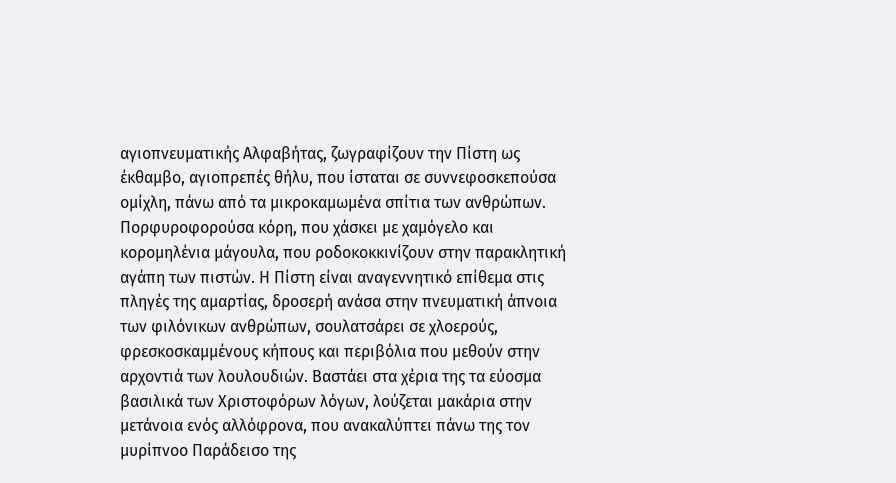αγιοπνευματικής Αλφαβήτας, ζωγραφίζουν την Πίστη ως έκθαμβο, αγιοπρεπές θήλυ, που ίσταται σε συννεφοσκεπούσα ομίχλη, πάνω από τα μικροκαμωμένα σπίτια των ανθρώπων. Πορφυροφορούσα κόρη, που χάσκει με χαμόγελο και κορομηλένια μάγουλα, που ροδοκοκκινίζουν στην παρακλητική αγάπη των πιστών. Η Πίστη είναι αναγεννητικό επίθεμα στις πληγές της αμαρτίας, δροσερή ανάσα στην πνευματική άπνοια των φιλόνικων ανθρώπων, σουλατσάρει σε χλοερούς, φρεσκοσκαμμένους κήπους και περιβόλια που μεθούν στην αρχοντιά των λουλουδιών. Βαστάει στα χέρια της τα εύοσμα βασιλικά των Χριστοφόρων λόγων, λούζεται μακάρια στην μετάνοια ενός αλλόφρονα, που ανακαλύπτει πάνω της τον μυρίπνοο Παράδεισο της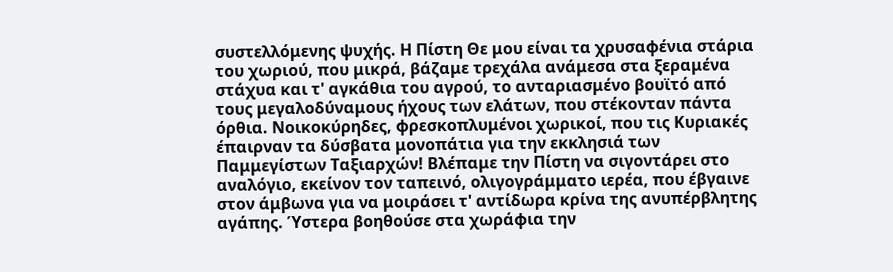συστελλόμενης ψυχής. Η Πίστη Θε μου είναι τα χρυσαφένια στάρια του χωριού, που μικρά, βάζαμε τρεχάλα ανάμεσα στα ξεραμένα στάχυα και τ' αγκάθια του αγρού, το ανταριασμένο βουϊτό από τους μεγαλοδύναμους ήχους των ελάτων, που στέκονταν πάντα όρθια. Νοικοκύρηδες, φρεσκοπλυμένοι χωρικοί, που τις Κυριακές έπαιρναν τα δύσβατα μονοπάτια για την εκκλησιά των Παμμεγίστων Ταξιαρχών! Βλέπαμε την Πίστη να σιγοντάρει στο αναλόγιο, εκείνον τον ταπεινό, ολιγογράμματο ιερέα, που έβγαινε στον άμβωνα για να μοιράσει τ' αντίδωρα κρίνα της ανυπέρβλητης αγάπης. Ύστερα βοηθούσε στα χωράφια την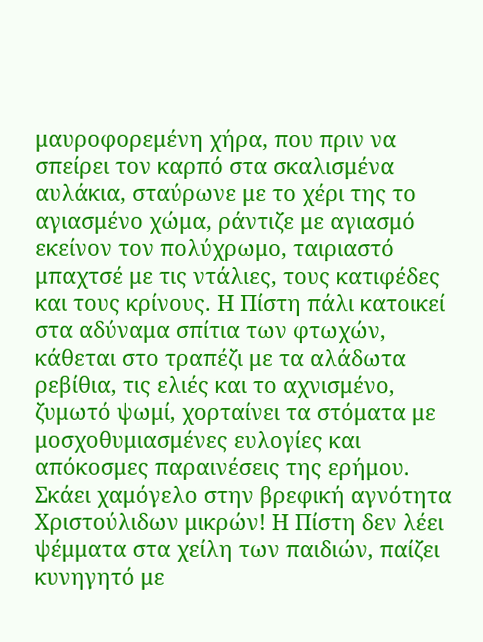μαυροφορεμένη χήρα, που πριν να σπείρει τον καρπό στα σκαλισμένα αυλάκια, σταύρωνε με το χέρι της το αγιασμένο χώμα, ράντιζε με αγιασμό εκείνον τον πολύχρωμο, ταιριαστό μπαχτσέ με τις ντάλιες, τους κατιφέδες και τους κρίνους. Η Πίστη πάλι κατοικεί στα αδύναμα σπίτια των φτωχών, κάθεται στο τραπέζι με τα αλάδωτα ρεβίθια, τις ελιές και το αχνισμένο, ζυμωτό ψωμί, χορταίνει τα στόματα με μοσχοθυμιασμένες ευλογίες και απόκοσμες παραινέσεις της ερήμου. Σκάει χαμόγελο στην βρεφική αγνότητα Χριστούλιδων μικρών! Η Πίστη δεν λέει ψέμματα στα χείλη των παιδιών, παίζει κυνηγητό με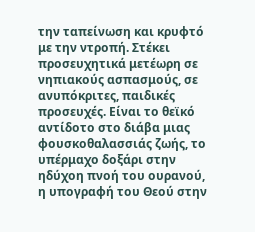την ταπείνωση και κρυφτό με την ντροπή. Στέκει προσευχητικά μετέωρη σε νηπιακούς ασπασμούς, σε ανυπόκριτες, παιδικές προσευχές. Είναι το θεϊκό αντίδοτο στο διάβα μιας φουσκοθαλασσιάς ζωής, το υπέρμαχο δοξάρι στην ηδύχοη πνοή του ουρανού, η υπογραφή του Θεού στην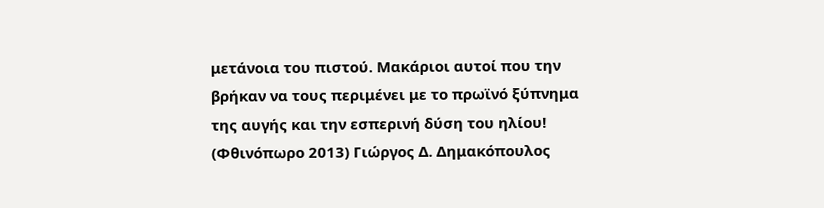μετάνοια του πιστού. Μακάριοι αυτοί που την βρήκαν να τους περιμένει με το πρωϊνό ξύπνημα της αυγής και την εσπερινή δύση του ηλίου! (Φθινόπωρο 2013) Γιώργος Δ. Δημακόπουλος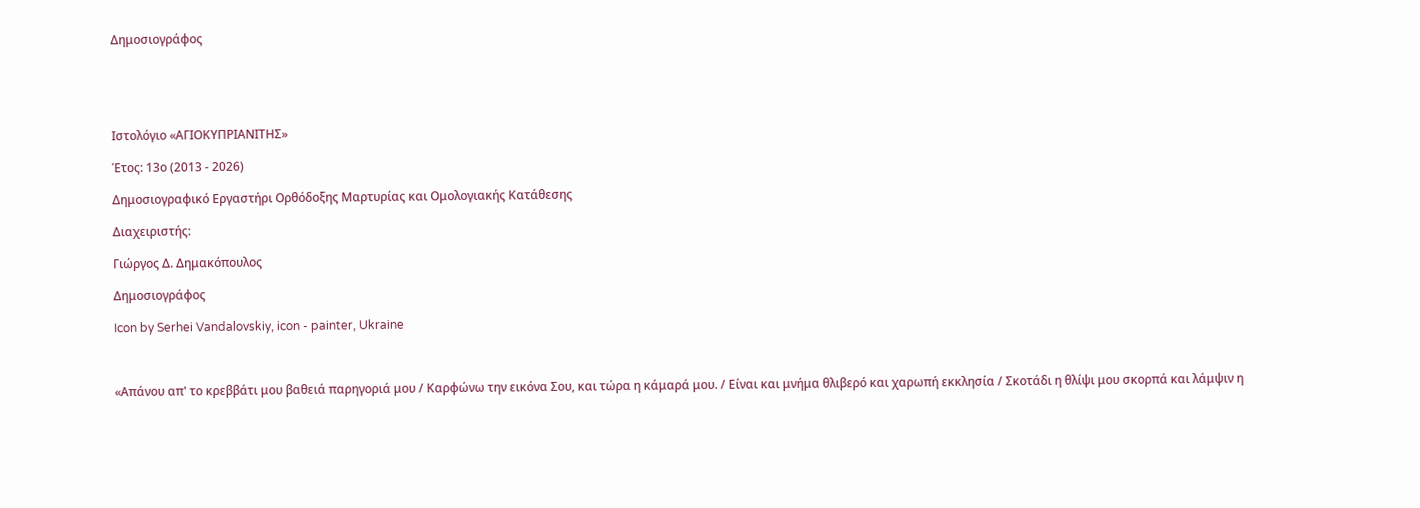Δημοσιογράφος





Ιστολόγιο «ΑΓΙΟΚΥΠΡΙΑΝΙΤΗΣ»

Έτος: 13ο (2013 - 2026)

Δημοσιογραφικό Εργαστήρι Ορθόδοξης Μαρτυρίας και Ομολογιακής Κατάθεσης

Διαχειριστής:

Γιώργος Δ. Δημακόπουλος

Δημοσιογράφος

Icon by Serhei Vandalovskiy, icon - painter, Ukraine



«Απάνου απ' το κρεββάτι μου βαθειά παρηγοριά μου / Καρφώνω την εικόνα Σου, και τώρα η κάμαρά μου. / Είναι και μνήμα θλιβερό και χαρωπή εκκλησία / Σκοτάδι η θλίψι μου σκορπά και λάμψιν η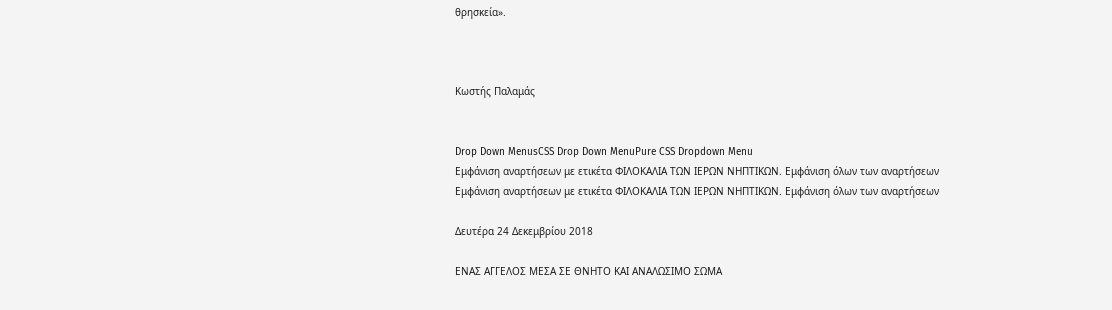θρησκεία».



Κωστής Παλαμάς


Drop Down MenusCSS Drop Down MenuPure CSS Dropdown Menu
Εμφάνιση αναρτήσεων με ετικέτα ΦΙΛΟΚΑΛΙΑ ΤΩΝ ΙΕΡΩΝ ΝΗΠΤΙΚΩΝ. Εμφάνιση όλων των αναρτήσεων
Εμφάνιση αναρτήσεων με ετικέτα ΦΙΛΟΚΑΛΙΑ ΤΩΝ ΙΕΡΩΝ ΝΗΠΤΙΚΩΝ. Εμφάνιση όλων των αναρτήσεων

Δευτέρα 24 Δεκεμβρίου 2018

ΕΝΑΣ ΑΓΓΕΛΟΣ ΜΕΣΑ ΣΕ ΘΝΗΤΟ ΚΑΙ ΑΝΑΛΩΣΙΜΟ ΣΩΜΑ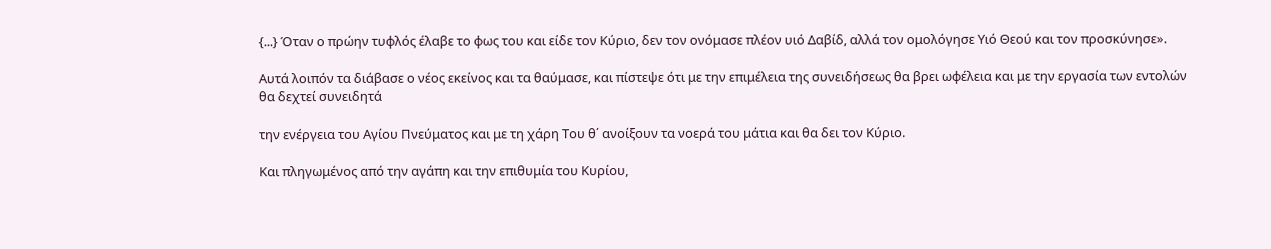{...} Όταν ο πρώην τυφλός έλαβε το φως του και είδε τον Κύριο, δεν τον ονόμασε πλέον υιό Δαβίδ, αλλά τον ομολόγησε Υιό Θεού και τον προσκύνησε».

Αυτά λοιπόν τα διάβασε ο νέος εκείνος και τα θαύμασε, και πίστεψε ότι με την επιμέλεια της συνειδήσεως θα βρει ωφέλεια και με την εργασία των εντολών θα δεχτεί συνειδητά

την ενέργεια του Αγίου Πνεύματος και με τη χάρη Του θ΄ ανοίξουν τα νοερά του μάτια και θα δει τον Κύριο.

Και πληγωμένος από την αγάπη και την επιθυμία του Κυρίου,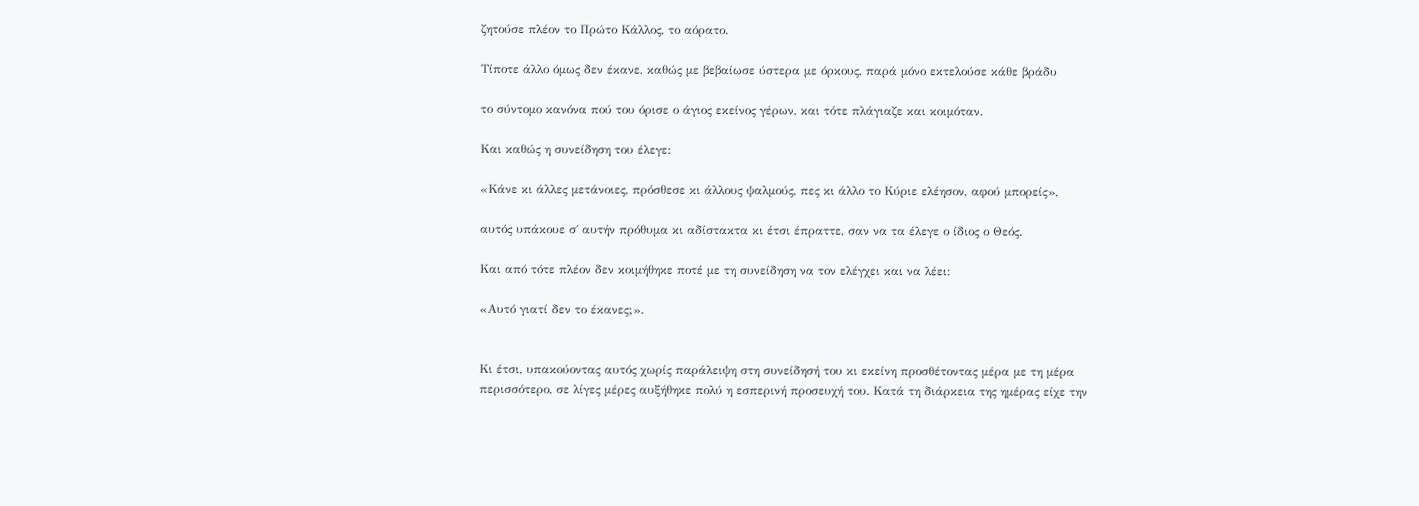ζητούσε πλέον το Πρώτο Κάλλος, το αόρατο.

Τίποτε άλλο όμως δεν έκανε, καθώς με βεβαίωσε ύστερα με όρκους, παρά μόνο εκτελούσε κάθε βράδυ

το σύντομο κανόνα πού του όρισε ο άγιος εκείνος γέρων, και τότε πλάγιαζε και κοιμόταν.

Και καθώς η συνείδηση του έλεγε:

«Κάνε κι άλλες μετάνοιες, πρόσθεσε κι άλλους ψαλμούς, πες κι άλλο το Κύριε ελέησον, αφού μπορείς»,

αυτός υπάκουε σ΄ αυτήν πρόθυμα κι αδίστακτα κι έτσι έπραττε, σαν να τα έλεγε ο ίδιος ο Θεός.

Και από τότε πλέον δεν κοιμήθηκε ποτέ με τη συνείδηση να τον ελέγχει και να λέει:

«Αυτό γιατί δεν το έκανες;».


Κι έτσι, υπακούοντας αυτός χωρίς παράλειψη στη συνείδησή του κι εκείνη προσθέτοντας μέρα με τη μέρα περισσότερο, σε λίγες μέρες αυξήθηκε πολύ η εσπερινή προσευχή του. Κατά τη διάρκεια της ημέρας είχε την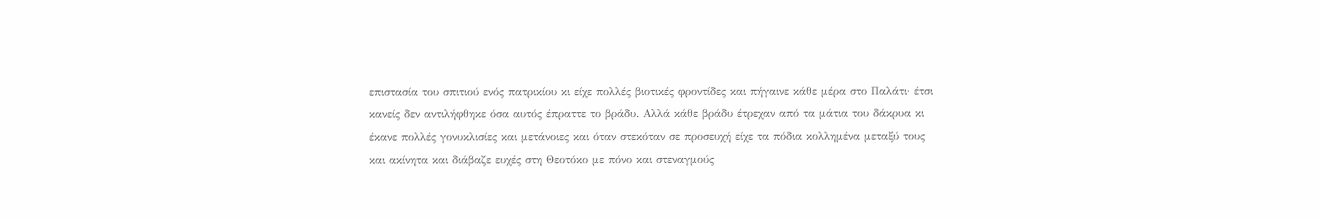επιστασία του σπιτιού ενός πατρικίου κι είχε πολλές βιοτικές φροντίδες και πήγαινε κάθε μέρα στο Παλάτι· έτσι κανείς δεν αντιλήφθηκε όσα αυτός έπραττε το βράδυ. Αλλά κάθε βράδυ έτρεχαν από τα μάτια του δάκρυα κι έκανε πολλές γονυκλισίες και μετάνοιες και όταν στεκόταν σε προσευχή είχε τα πόδια κολλημένα μεταξύ τους και ακίνητα και διάβαζε ευχές στη Θεοτόκο με πόνο και στεναγμούς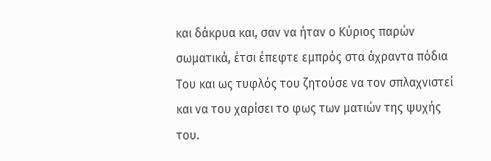και δάκρυα και, σαν να ήταν ο Κύριος παρών σωματικά, έτσι έπεφτε εμπρός στα άχραντα πόδια Του και ως τυφλός του ζητούσε να τον σπλαχνιστεί και να του χαρίσει το φως των ματιών της ψυχής του.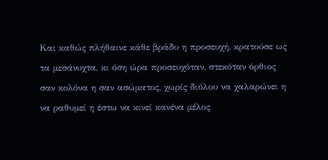Και καθώς πλήθαινε κάθε βράδυ η προσευχή, κρατούσε ως τα μεσάνυχτα, κι όση ώρα προσευχόταν, στεκόταν όρθιος σαν κολόνα η σαν ασώματος, χωρίς διόλου να χαλαρώνει η να ραθυμεί η έστω να κινεί κανένα μέλος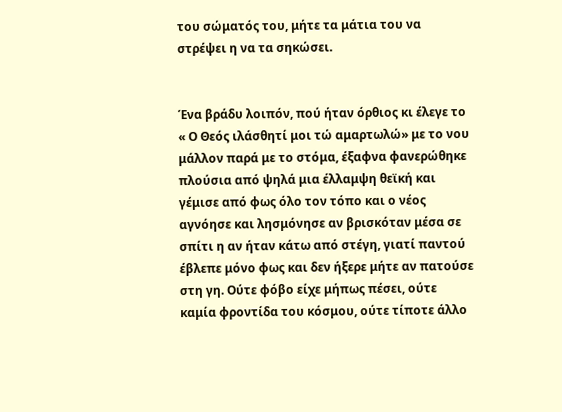του σώματός του, μήτε τα μάτια του να στρέψει η να τα σηκώσει.


Ένα βράδυ λοιπόν, πού ήταν όρθιος κι έλεγε το « Ο Θεός ιλάσθητί μοι τώ αμαρτωλώ» με το νου μάλλον παρά με το στόμα, έξαφνα φανερώθηκε πλούσια από ψηλά μια έλλαμψη θεϊκή και γέμισε από φως όλο τον τόπο και ο νέος αγνόησε και λησμόνησε αν βρισκόταν μέσα σε σπίτι η αν ήταν κάτω από στέγη, γιατί παντού έβλεπε μόνο φως και δεν ήξερε μήτε αν πατούσε στη γη. Ούτε φόβο είχε μήπως πέσει, ούτε καμία φροντίδα του κόσμου, ούτε τίποτε άλλο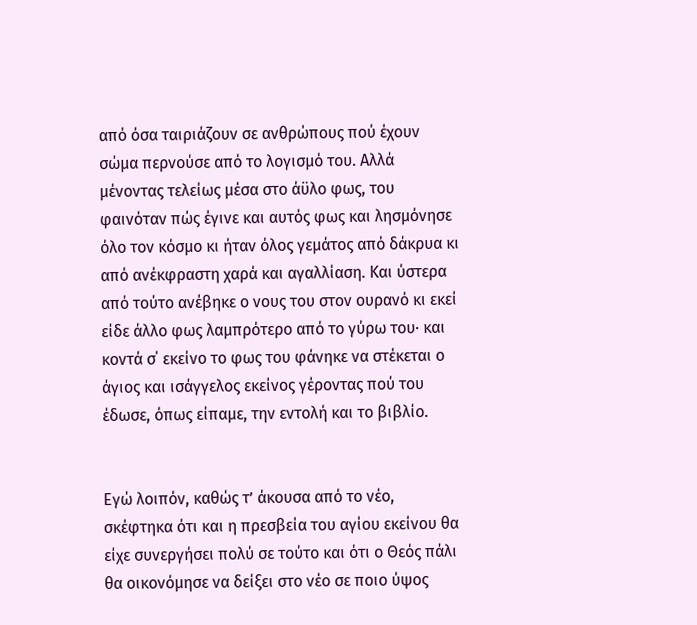από όσα ταιριάζουν σε ανθρώπους πού έχουν σώμα περνούσε από το λογισμό του. Αλλά μένοντας τελείως μέσα στο άϋλο φως, του φαινόταν πώς έγινε και αυτός φως και λησμόνησε όλο τον κόσμο κι ήταν όλος γεμάτος από δάκρυα κι από ανέκφραστη χαρά και αγαλλίαση. Και ύστερα από τούτο ανέβηκε ο νους του στον ουρανό κι εκεί είδε άλλο φως λαμπρότερο από το γύρω του· και κοντά σ΄ εκείνο το φως του φάνηκε να στέκεται ο άγιος και ισάγγελος εκείνος γέροντας πού του έδωσε, όπως είπαμε, την εντολή και το βιβλίο.


Εγώ λοιπόν, καθώς τʼ άκουσα από το νέο, σκέφτηκα ότι και η πρεσβεία του αγίου εκείνου θα είχε συνεργήσει πολύ σε τούτο και ότι ο Θεός πάλι θα οικονόμησε να δείξει στο νέο σε ποιο ύψος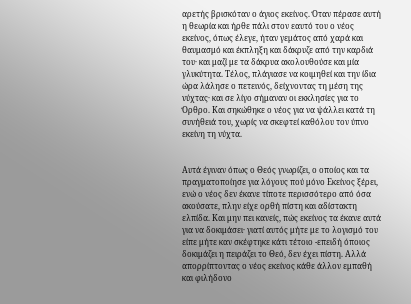αρετής βρισκόταν ο άγιος εκείνος. Όταν πέρασε αυτή η θεωρία και ήρθε πάλι στον εαυτό του ο νέος εκείνος, όπως έλεγε, ήταν γεμάτος από χαρά και θαυμασμό και έκπληξη και δάκρυζε από την καρδιά του· και μαζί με τα δάκρυα ακολουθούσε και μία γλυκύτητα. Τέλος, πλάγιασε να κοιμηθεί και την ίδια ώρα λάλησε ο πετεινός, δείχνοντας τη μέση της νύχτας· και σε λίγο σήμαναν οι εκκλησίες για το Όρθρο. Και σηκώθηκε ο νέος για να ψάλλει κατά τη συνήθειά του, χωρίς να σκεφτεί καθόλου τον ύπνο εκείνη τη νύχτα.


Αυτά έγιναν όπως ο Θεός γνωρίζει, ο οποίος και τα πραγματοποίησε για λόγους πού μόνο Εκείνος ξέρει, ενώ ο νέος δεν έκανε τίποτε περισσότερο από όσα ακούσατε, πλην είχε ορθή πίστη και αδίστακτη ελπίδα. Και μην πει κανείς, πώς εκείνος τα έκανε αυτά για να δοκιμάσει· γιατί αυτός μήτε με το λογισμό του είπε μήτε καν σκέφτηκε κάτι τέτοιο -επειδή όποιος δοκιμάζει η πειράζει το Θεό, δεν έχει πίστη. Αλλά απορρίπτοντας ο νέος εκείνος κάθε άλλον εμπαθή και φιλήδονο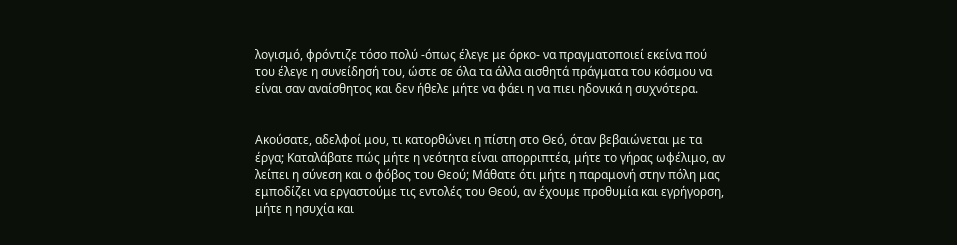λογισμό, φρόντιζε τόσο πολύ -όπως έλεγε με όρκο- να πραγματοποιεί εκείνα πού του έλεγε η συνείδησή του, ώστε σε όλα τα άλλα αισθητά πράγματα του κόσμου να είναι σαν αναίσθητος και δεν ήθελε μήτε να φάει η να πιει ηδονικά η συχνότερα.


Ακούσατε, αδελφοί μου, τι κατορθώνει η πίστη στο Θεό, όταν βεβαιώνεται με τα έργα; Καταλάβατε πώς μήτε η νεότητα είναι απορριπτέα, μήτε το γήρας ωφέλιμο, αν λείπει η σύνεση και ο φόβος του Θεού; Μάθατε ότι μήτε η παραμονή στην πόλη μας εμποδίζει να εργαστούμε τις εντολές του Θεού, αν έχουμε προθυμία και εγρήγορση, μήτε η ησυχία και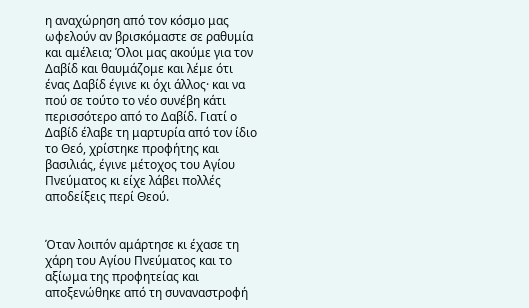η αναχώρηση από τον κόσμο μας ωφελούν αν βρισκόμαστε σε ραθυμία και αμέλεια; Όλοι μας ακούμε για τον Δαβίδ και θαυμάζομε και λέμε ότι ένας Δαβίδ έγινε κι όχι άλλος· και να πού σε τούτο το νέο συνέβη κάτι περισσότερο από το Δαβίδ. Γιατί ο Δαβίδ έλαβε τη μαρτυρία από τον ίδιο το Θεό, χρίστηκε προφήτης και βασιλιάς, έγινε μέτοχος του Αγίου Πνεύματος κι είχε λάβει πολλές αποδείξεις περί Θεού.


Όταν λοιπόν αμάρτησε κι έχασε τη χάρη του Αγίου Πνεύματος και το αξίωμα της προφητείας και αποξενώθηκε από τη συναναστροφή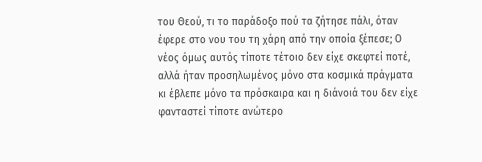του Θεού, τι το παράδοξο πού τα ζήτησε πάλι, όταν έφερε στο νου του τη χάρη από την οποία ξέπεσε; Ο νέος όμως αυτός τίποτε τέτοιο δεν είχε σκεφτεί ποτέ, αλλά ήταν προσηλωμένος μόνο στα κοσμικά πράγματα κι έβλεπε μόνο τα πρόσκαιρα και η διάνοιά του δεν είχε φανταστεί τίποτε ανώτερο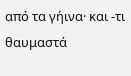από τα γήινα· και -τι θαυμαστά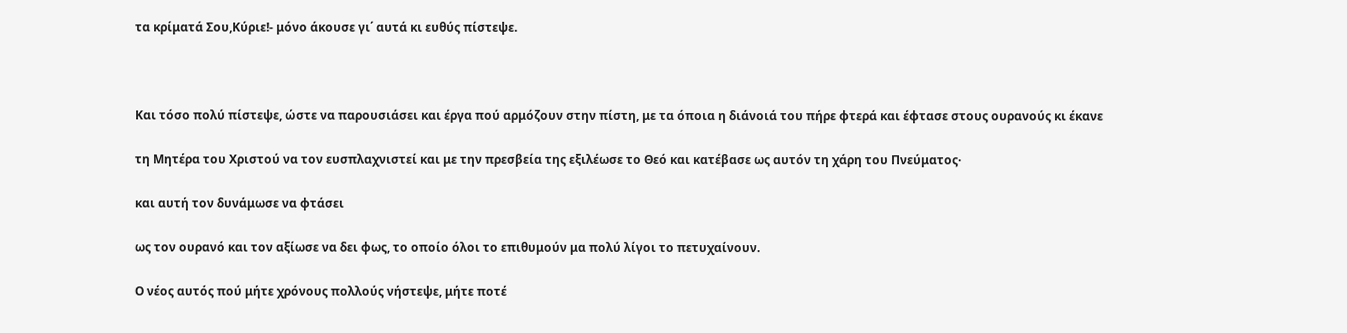τα κρίματά Σου,Κύριε!- μόνο άκουσε γι΄ αυτά κι ευθύς πίστεψε.



Και τόσο πολύ πίστεψε, ώστε να παρουσιάσει και έργα πού αρμόζουν στην πίστη, με τα όποια η διάνοιά του πήρε φτερά και έφτασε στους ουρανούς κι έκανε

τη Μητέρα του Χριστού να τον ευσπλαχνιστεί και με την πρεσβεία της εξιλέωσε το Θεό και κατέβασε ως αυτόν τη χάρη του Πνεύματος·

και αυτή τον δυνάμωσε να φτάσει

ως τον ουρανό και τον αξίωσε να δει φως, το οποίο όλοι το επιθυμούν μα πολύ λίγοι το πετυχαίνουν.

Ο νέος αυτός πού μήτε χρόνους πολλούς νήστεψε, μήτε ποτέ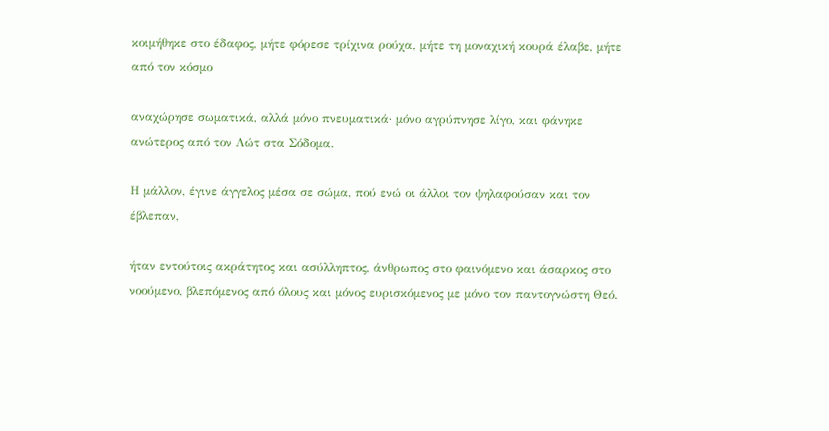κοιμήθηκε στο έδαφος, μήτε φόρεσε τρίχινα ρούχα, μήτε τη μοναχική κουρά έλαβε, μήτε από τον κόσμο

αναχώρησε σωματικά, αλλά μόνο πνευματικά· μόνο αγρύπνησε λίγο, και φάνηκε ανώτερος από τον Λώτ στα Σόδομα.

Η μάλλον, έγινε άγγελος μέσα σε σώμα, πού ενώ οι άλλοι τον ψηλαφούσαν και τον έβλεπαν,

ήταν εντούτοις ακράτητος και ασύλληπτος, άνθρωπος στο φαινόμενο και άσαρκος στο νοούμενο, βλεπόμενος από όλους και μόνος ευρισκόμενος με μόνο τον παντογνώστη Θεό.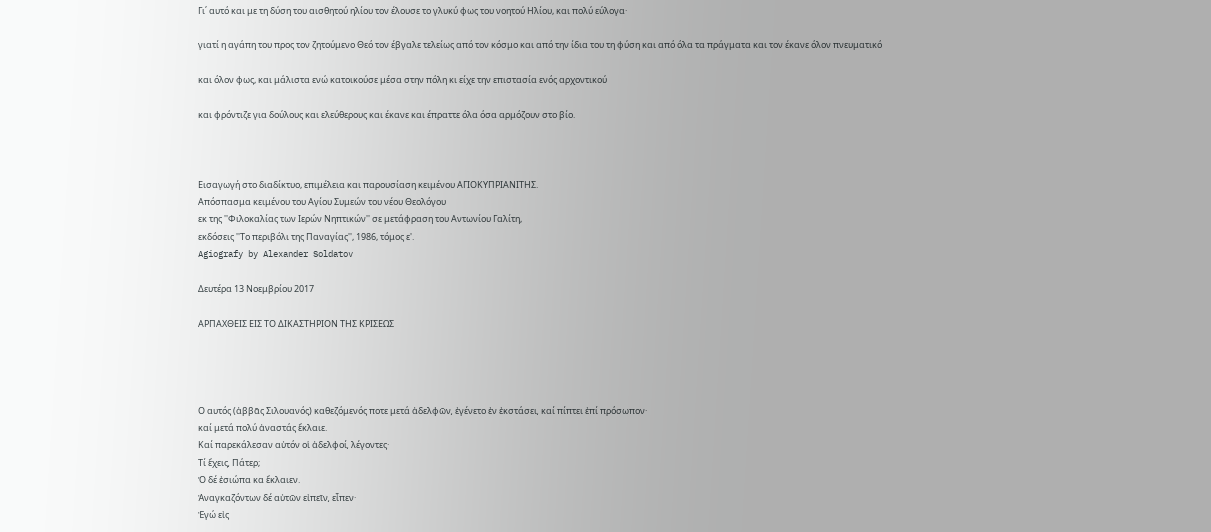Γι΄ αυτό και με τη δύση του αισθητού ηλίου τον έλουσε το γλυκύ φως του νοητού Ηλίου, και πολύ εύλογα·

γιατί η αγάπη του προς τον ζητούμενο Θεό τον έβγαλε τελείως από τον κόσμο και από την ίδια του τη φύση και από όλα τα πράγματα και τον έκανε όλον πνευματικό

και όλον φως, και μάλιστα ενώ κατοικούσε μέσα στην πόλη κι είχε την επιστασία ενός αρχοντικού

και φρόντιζε για δούλους και ελεύθερους και έκανε και έπραττε όλα όσα αρμόζουν στο βίο.



Εισαγωγή στο διαδίκτυο, επιμέλεια και παρουσίαση κειμένου ΑΓΙΟΚΥΠΡΙΑΝΙΤΗΣ.
Απόσπασμα κειμένου του Αγίου Συμεών του νέου Θεολόγου
εκ της ''Φιλοκαλίας των Ιερών Νηπτικών'' σε μετάφραση του Αντωνίου Γαλίτη,
εκδόσεις ''Το περιβόλι της Παναγίας'', 1986, τόμος ε'.
Agiografy by Alexander Soldatov

Δευτέρα 13 Νοεμβρίου 2017

ΑΡΠΑΧΘΕΙΣ ΕΙΣ ΤΟ ΔΙΚΑΣΤΗΡΙΟΝ ΤΗΣ ΚΡΙΣΕΩΣ




Ο αυτός (ἀββᾶς Σιλουανός) καθεζόμενός ποτε μετά ἀδελφῶν͵ ἐγένετο ἐν ἐκστάσει͵ καί πίπτει ἐπί πρόσωπον·
καί μετά πολύ ἀναστάς ἔκλαιε.
Καί παρεκάλεσαν αὐτόν οἱ ἀδελφοί͵ λέγοντες·
Τί ἔχεις͵ Πάτερ;
Ὁ δέ ἐσιώπα κα ἔκλαιεν.
Ἀναγκαζόντων δέ αὐτῶν εἰπεῖν͵ εἶπεν·
Ἐγώ εἰς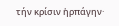τήν κρίσιν ἡρπάγην·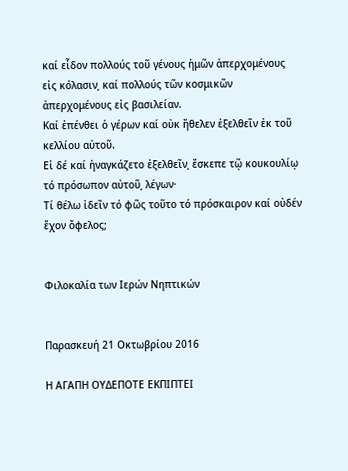καί εἶδον πολλούς τοῦ γένους ἡμῶν ἀπερχομένους εἰς κόλασιν͵ καί πολλούς τῶν κοσμικῶν ἀπερχομένους εἰς βασιλείαν.
Καί ἐπένθει ὁ γέρων καί οὐκ ἤθελεν ἐξελθεῖν ἐκ τοῦ κελλίου αὐτοῦ.
Εἰ δέ καί ἠναγκάζετο ἐξελθεῖν͵ ἔσκεπε τῷ κουκουλίῳ τό πρόσωπον αὐτοῦ͵ λέγων·
Τί θέλω ἰδεῖν τό φῶς τοῦτο τό πρόσκαιρον καί οὐδέν ἔχον ὄφελος;


Φιλοκαλία των Ιερών Νηπτικών


Παρασκευή 21 Οκτωβρίου 2016

Η ΑΓΑΠΗ ΟΥΔΕΠΟΤΕ ΕΚΠΙΠΤΕΙ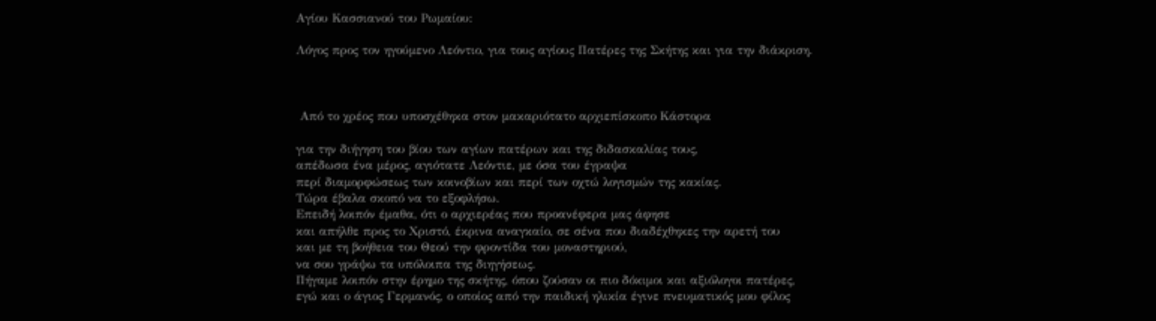Αγίου Κασσιανού του Ρωμαίου:

Λόγος προς τον ηγούμενο Λεόντιο, για τους αγίους Πατέρες της Σκήτης και για την διάκριση.



 Από το χρέος που υποσχέθηκα στον μακαριότατο αρχιεπίσκοπο Κάστορα

για την διήγηση του βίου των αγίων πατέρων και της διδασκαλίας τους,
απέδωσα ένα μέρος, αγιότατε Λεόντιε, με όσα του έγραψα
περί διαμορφώσεως των κοινοβίων και περί των οχτώ λογισμών της κακίας.
Τώρα έβαλα σκοπό να το εξοφλήσω.
Επειδή λοιπόν έμαθα, ότι ο αρχιερέας που προανέφερα μας άφησε
και απήλθε προς το Χριστό, έκρινα αναγκαίο, σε σένα που διαδέχθηκες την αρετή του
και με τη βοήθεια του Θεού την φροντίδα του μοναστηριού,
να σου γράψω τα υπόλοιπα της διηγήσεως.
Πήγαμε λοιπόν στην έρημο της σκήτης, όπου ζούσαν οι πιο δόκιμοι και αξιόλογοι πατέρες,
εγώ και ο άγιος Γερμανός, ο οποίος από την παιδική ηλικία έγινε πνευματικός μου φίλος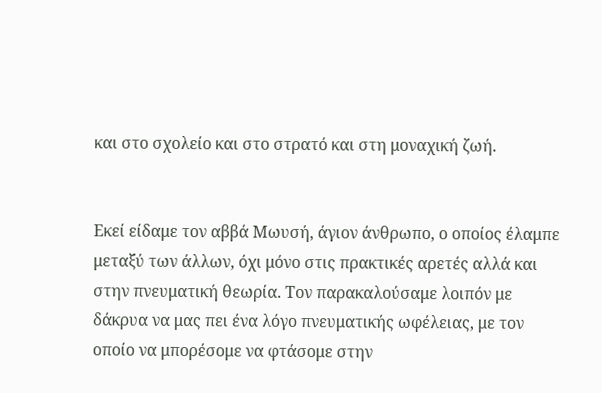και στο σχολείο και στο στρατό και στη μοναχική ζωή.


Εκεί είδαμε τον αββά Μωυσή, άγιον άνθρωπο, ο οποίος έλαμπε μεταξύ των άλλων, όχι μόνο στις πρακτικές αρετές αλλά και στην πνευματική θεωρία. Τον παρακαλούσαμε λοιπόν με δάκρυα να μας πει ένα λόγο πνευματικής ωφέλειας, με τον οποίο να μπορέσομε να φτάσομε στην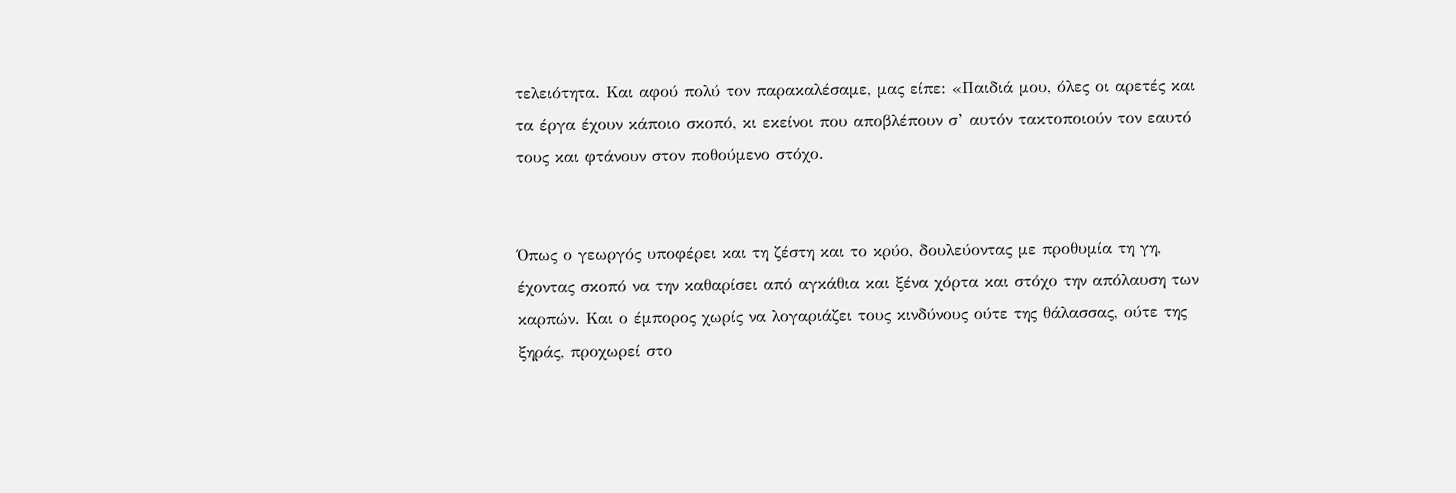τελειότητα. Και αφού πολύ τον παρακαλέσαμε, μας είπε: «Παιδιά μου, όλες οι αρετές και τα έργα έχουν κάποιο σκοπό, κι εκείνοι που αποβλέπουν σ’ αυτόν τακτοποιούν τον εαυτό τους και φτάνουν στον ποθούμενο στόχο.


Όπως ο γεωργός υποφέρει και τη ζέστη και το κρύο, δουλεύοντας με προθυμία τη γη, έχοντας σκοπό να την καθαρίσει από αγκάθια και ξένα χόρτα και στόχο την απόλαυση των καρπών. Και ο έμπορος χωρίς να λογαριάζει τους κινδύνους ούτε της θάλασσας, ούτε της ξηράς, προχωρεί στο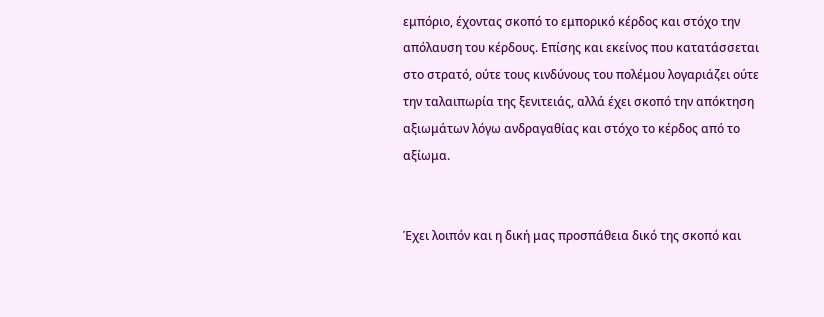εμπόριο, έχοντας σκοπό το εμπορικό κέρδος και στόχο την απόλαυση του κέρδους. Επίσης και εκείνος που κατατάσσεται στο στρατό, ούτε τους κινδύνους του πολέμου λογαριάζει ούτε την ταλαιπωρία της ξενιτειάς, αλλά έχει σκοπό την απόκτηση αξιωμάτων λόγω ανδραγαθίας και στόχο το κέρδος από το αξίωμα.


Έχει λοιπόν και η δική μας προσπάθεια δικό της σκοπό και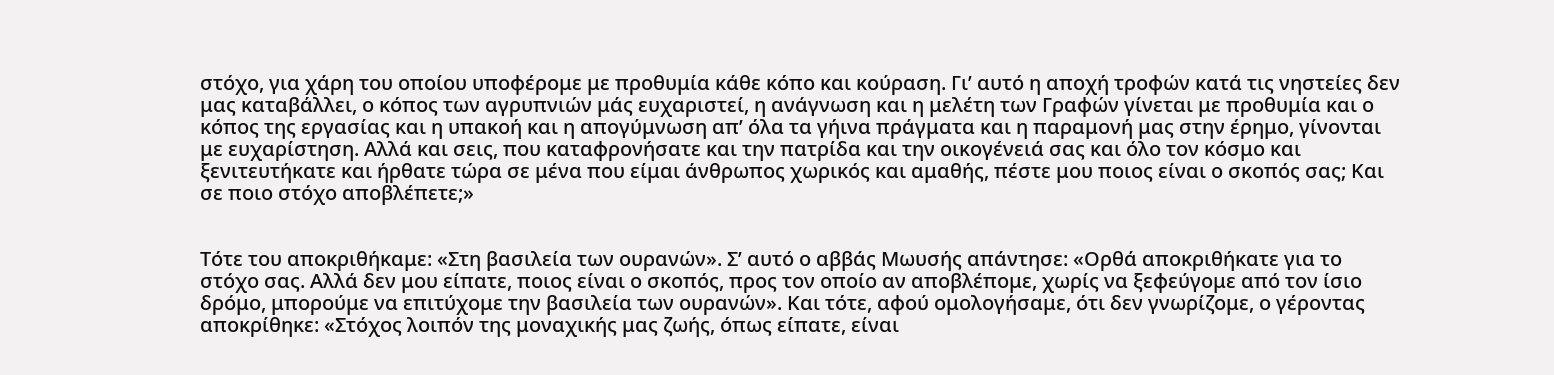στόχο, για χάρη του οποίου υποφέρομε με προθυμία κάθε κόπο και κούραση. Γι’ αυτό η αποχή τροφών κατά τις νηστείες δεν μας καταβάλλει, ο κόπος των αγρυπνιών μάς ευχαριστεί, η ανάγνωση και η μελέτη των Γραφών γίνεται με προθυμία και ο κόπος της εργασίας και η υπακοή και η απογύμνωση απ’ όλα τα γήινα πράγματα και η παραμονή μας στην έρημο, γίνονται με ευχαρίστηση. Αλλά και σεις, που καταφρονήσατε και την πατρίδα και την οικογένειά σας και όλο τον κόσμο και ξενιτευτήκατε και ήρθατε τώρα σε μένα που είμαι άνθρωπος χωρικός και αμαθής, πέστε μου ποιος είναι ο σκοπός σας; Και σε ποιο στόχο αποβλέπετε;»


Τότε του αποκριθήκαμε: «Στη βασιλεία των ουρανών». Σ’ αυτό ο αββάς Μωυσής απάντησε: «Ορθά αποκριθήκατε για το στόχο σας. Αλλά δεν μου είπατε, ποιος είναι ο σκοπός, προς τον οποίο αν αποβλέπομε, χωρίς να ξεφεύγομε από τον ίσιο δρόμο, μπορούμε να επιτύχομε την βασιλεία των ουρανών». Και τότε, αφού ομολογήσαμε, ότι δεν γνωρίζομε, ο γέροντας αποκρίθηκε: «Στόχος λοιπόν της μοναχικής μας ζωής, όπως είπατε, είναι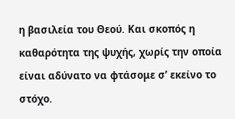η βασιλεία του Θεού. Και σκοπός η καθαρότητα της ψυχής, χωρίς την οποία είναι αδύνατο να φτάσομε σ’ εκείνο το στόχο.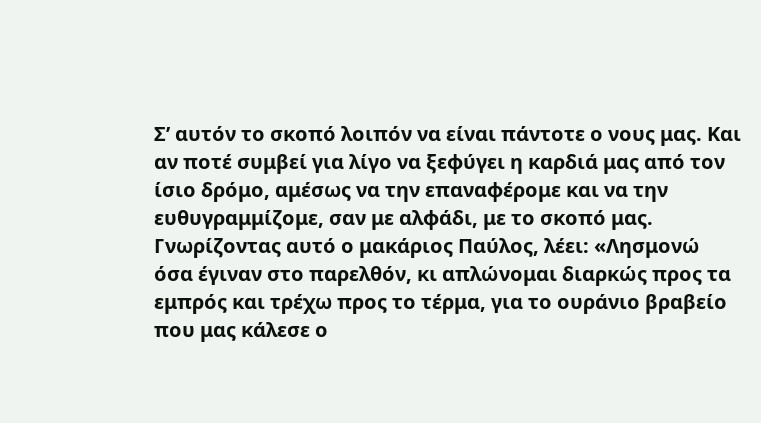Σ’ αυτόν το σκοπό λοιπόν να είναι πάντοτε ο νους μας. Και αν ποτέ συμβεί για λίγο να ξεφύγει η καρδιά μας από τον ίσιο δρόμο, αμέσως να την επαναφέρομε και να την ευθυγραμμίζομε, σαν με αλφάδι, με το σκοπό μας. Γνωρίζοντας αυτό ο μακάριος Παύλος, λέει: «Λησμονώ όσα έγιναν στο παρελθόν, κι απλώνομαι διαρκώς προς τα εμπρός και τρέχω προς το τέρμα, για το ουράνιο βραβείο που μας κάλεσε ο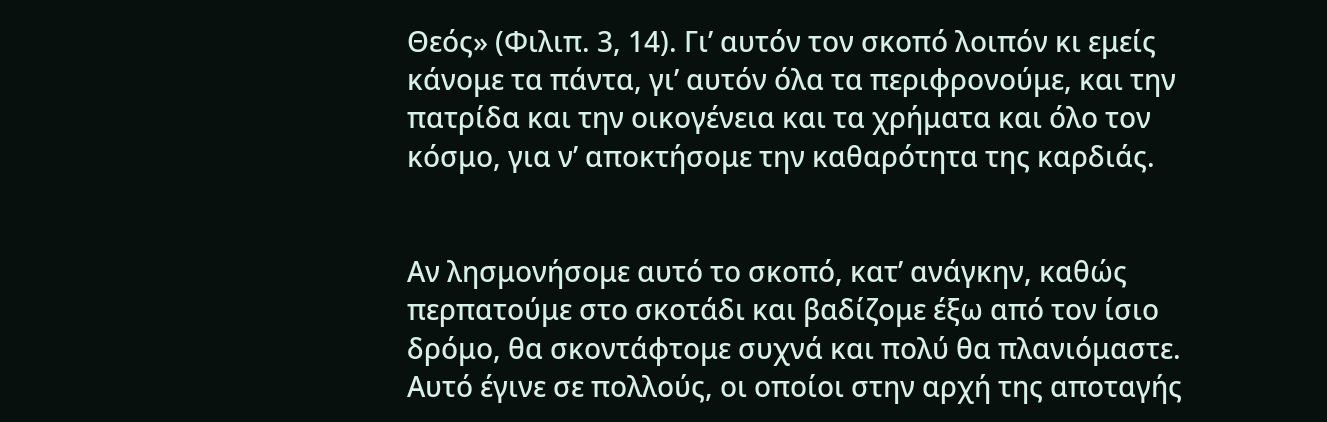Θεός» (Φιλιπ. 3, 14). Γι’ αυτόν τον σκοπό λοιπόν κι εμείς κάνομε τα πάντα, γι’ αυτόν όλα τα περιφρονούμε, και την πατρίδα και την οικογένεια και τα χρήματα και όλο τον κόσμο, για ν’ αποκτήσομε την καθαρότητα της καρδιάς.


Αν λησμονήσομε αυτό το σκοπό, κατ’ ανάγκην, καθώς περπατούμε στο σκοτάδι και βαδίζομε έξω από τον ίσιο δρόμο, θα σκοντάφτομε συχνά και πολύ θα πλανιόμαστε. Αυτό έγινε σε πολλούς, οι οποίοι στην αρχή της αποταγής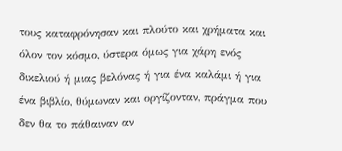τους καταφρόνησαν και πλούτο και χρήματα και όλον τον κόσμο, ύστερα όμως για χάρη ενός δικελιού ή μιας βελόνας ή για ένα καλάμι ή για ένα βιβλίο, θύμωναν και οργίζονταν, πράγμα που δεν θα το πάθαιναν αν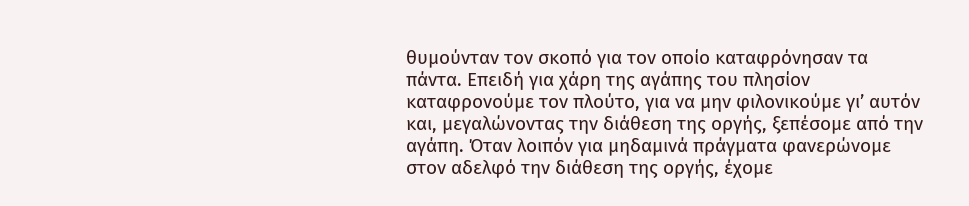θυμούνταν τον σκοπό για τον οποίο καταφρόνησαν τα πάντα. Επειδή για χάρη της αγάπης του πλησίον καταφρονούμε τον πλούτο, για να μην φιλονικούμε γι’ αυτόν και, μεγαλώνοντας την διάθεση της οργής, ξεπέσομε από την αγάπη. Όταν λοιπόν για μηδαμινά πράγματα φανερώνομε στον αδελφό την διάθεση της οργής, έχομε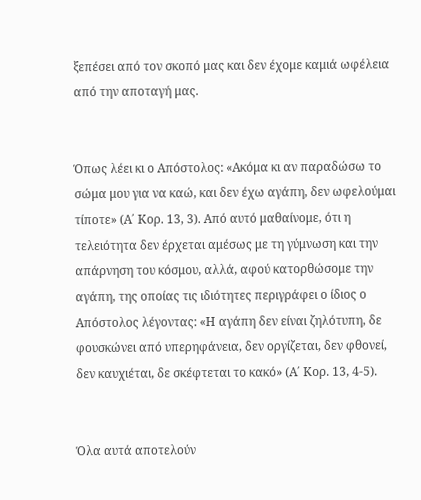ξεπέσει από τον σκοπό μας και δεν έχομε καμιά ωφέλεια από την αποταγή μας.


Όπως λέει κι ο Απόστολος: «Ακόμα κι αν παραδώσω το σώμα μου για να καώ, και δεν έχω αγάπη, δεν ωφελούμαι τίποτε» (Α΄ Κορ. 13, 3). Από αυτό μαθαίνομε, ότι η τελειότητα δεν έρχεται αμέσως με τη γύμνωση και την απάρνηση του κόσμου, αλλά, αφού κατορθώσομε την αγάπη, της οποίας τις ιδιότητες περιγράφει ο ίδιος ο Απόστολος λέγοντας: «Η αγάπη δεν είναι ζηλότυπη, δε φουσκώνει από υπερηφάνεια, δεν οργίζεται, δεν φθονεί, δεν καυχιέται, δε σκέφτεται το κακό» (Α΄ Κορ. 13, 4-5).


Όλα αυτά αποτελούν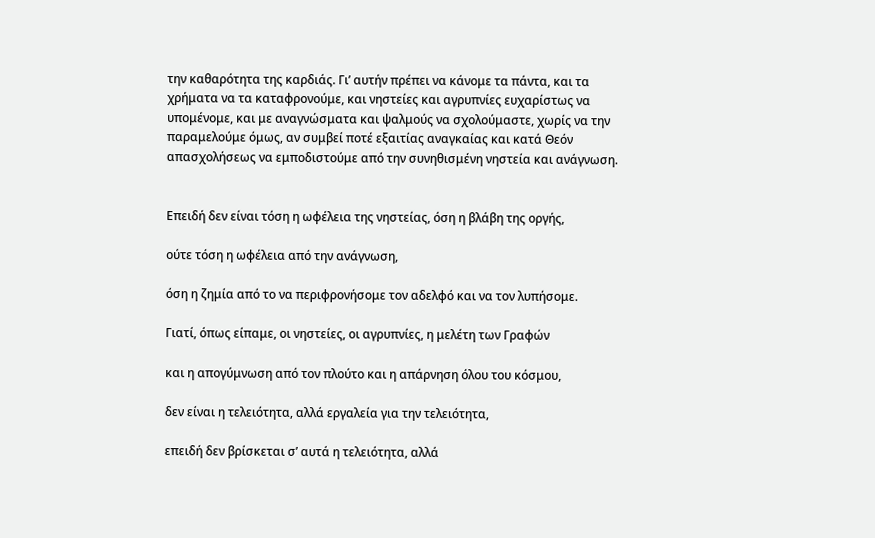την καθαρότητα της καρδιάς. Γι’ αυτήν πρέπει να κάνομε τα πάντα, και τα χρήματα να τα καταφρονούμε, και νηστείες και αγρυπνίες ευχαρίστως να υπομένομε, και με αναγνώσματα και ψαλμούς να σχολούμαστε, χωρίς να την παραμελούμε όμως, αν συμβεί ποτέ εξαιτίας αναγκαίας και κατά Θεόν απασχολήσεως να εμποδιστούμε από την συνηθισμένη νηστεία και ανάγνωση.


Επειδή δεν είναι τόση η ωφέλεια της νηστείας, όση η βλάβη της οργής,

ούτε τόση η ωφέλεια από την ανάγνωση,

όση η ζημία από το να περιφρονήσομε τον αδελφό και να τον λυπήσομε.

Γιατί, όπως είπαμε, οι νηστείες, οι αγρυπνίες, η μελέτη των Γραφών

και η απογύμνωση από τον πλούτο και η απάρνηση όλου του κόσμου,

δεν είναι η τελειότητα, αλλά εργαλεία για την τελειότητα,

επειδή δεν βρίσκεται σ’ αυτά η τελειότητα, αλλά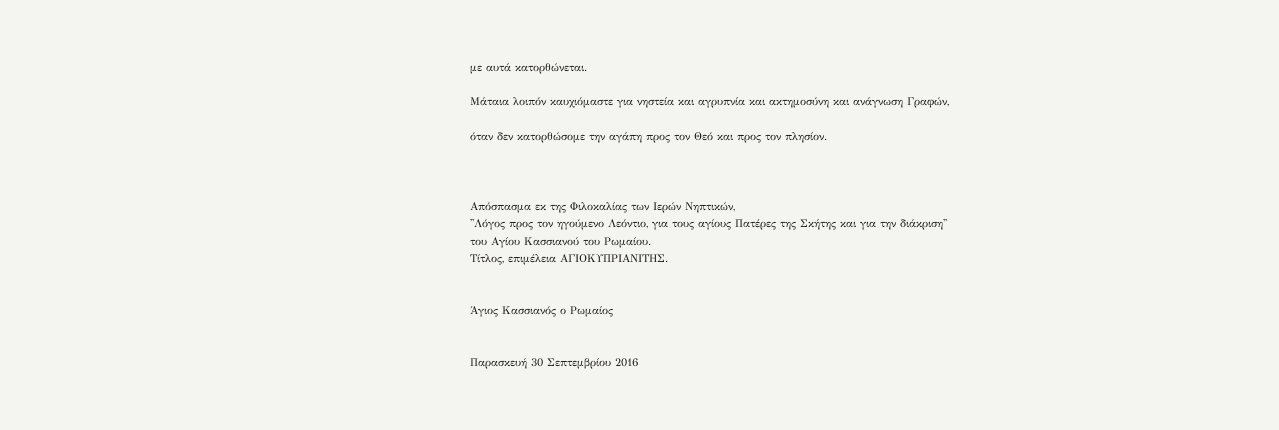με αυτά κατορθώνεται.

Μάταια λοιπόν καυχιόμαστε για νηστεία και αγρυπνία και ακτημοσύνη και ανάγνωση Γραφών,

όταν δεν κατορθώσομε την αγάπη προς τον Θεό και προς τον πλησίον.



Απόσπασμα εκ της Φιλοκαλίας των Ιερών Νηπτικών,
''Λόγος προς τον ηγούμενο Λεόντιο, για τους αγίους Πατέρες της Σκήτης και για την διάκριση''
του Αγίου Κασσιανού του Ρωμαίου.
Τίτλος, επιμέλεια ΑΓΙΟΚΥΠΡΙΑΝΙΤΗΣ.


Άγιος Κασσιανός ο Ρωμαίος


Παρασκευή 30 Σεπτεμβρίου 2016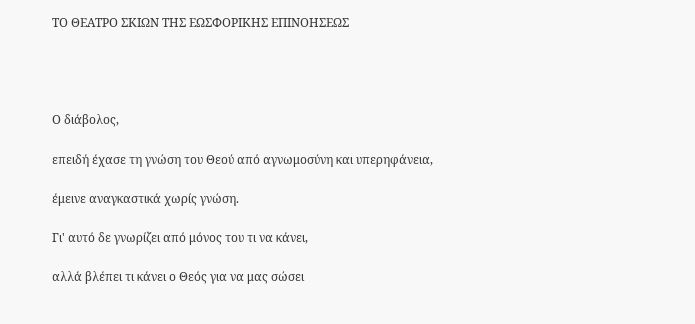ΤΟ ΘΕΑΤΡΟ ΣΚΙΩΝ ΤΗΣ ΕΩΣΦΟΡΙΚΗΣ ΕΠΙΝΟΗΣΕΩΣ




Ο διάβολος,

επειδή έχασε τη γνώση του Θεού από αγνωμοσύνη και υπερηφάνεια,

έμεινε αναγκαστικά χωρίς γνώση.

Γι' αυτό δε γνωρίζει από μόνος του τι να κάνει,

αλλά βλέπει τι κάνει ο Θεός για να μας σώσει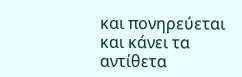και πονηρεύεται και κάνει τα αντίθετα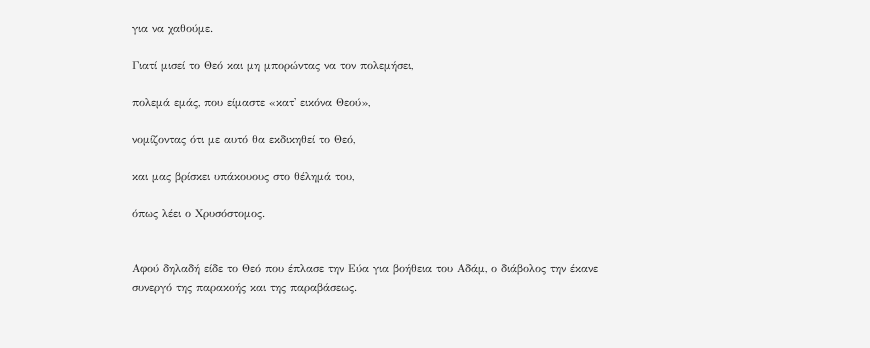για να χαθούμε.

Γιατί μισεί το Θεό και μη μπορώντας να τον πολεμήσει,

πολεμά εμάς, που είμαστε «κατ' εικόνα Θεού»,

νομίζοντας ότι με αυτό θα εκδικηθεί το Θεό,

και μας βρίσκει υπάκουους στο θέλημά του,

όπως λέει ο Χρυσόστομος.


Αφού δηλαδή είδε το Θεό που έπλασε την Εύα για βοήθεια του Αδάμ, ο διάβολος την έκανε συνεργό της παρακοής και της παραβάσεως.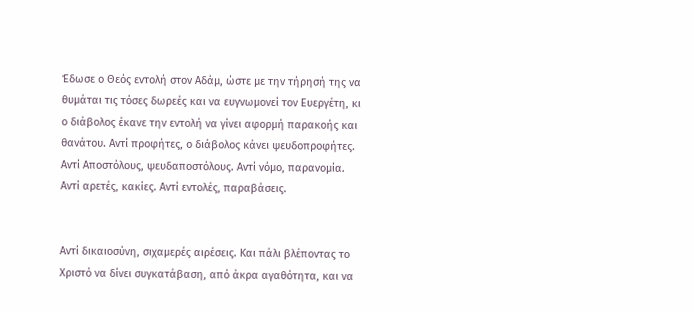Έδωσε ο Θεός εντολή στον Αδάμ, ώστε με την τήρησή της να θυμάται τις τόσες δωρεές και να ευγνωμονεί τον Ευεργέτη, κι ο διάβολος έκανε την εντολή να γίνει αφορμή παρακοής και θανάτου. Αντί προφήτες, ο διάβολος κάνει ψευδοπροφήτες. Αντί Αποστόλους, ψευδαποστόλους. Αντί νόμο, παρανομία. Αντί αρετές, κακίες. Αντί εντολές, παραβάσεις.


Αντί δικαιοσύνη, σιχαμερές αιρέσεις. Και πάλι βλέποντας το Χριστό να δίνει συγκατάβαση, από άκρα αγαθότητα, και να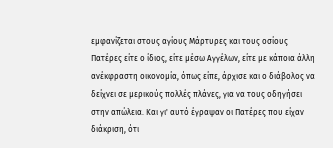εμφανίζεται στους αγίους Μάρτυρες και τους οσίους Πατέρες είτε ο ίδιος, είτε μέσω Αγγέλων, είτε με κάποια άλλη ανέκφραστη οικονομία, όπως είπε, άρχισε και ο διάβολος να δείχνει σε μερικούς πολλές πλάνες, για να τους οδηγήσει στην απώλεια. Και γι' αυτό έγραψαν οι Πατέρες που είχαν διάκριση, ότι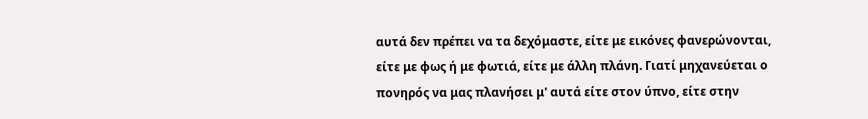αυτά δεν πρέπει να τα δεχόμαστε, είτε με εικόνες φανερώνονται, είτε με φως ή με φωτιά, είτε με άλλη πλάνη. Γιατί μηχανεύεται ο πονηρός να μας πλανήσει μ' αυτά είτε στον ύπνο, είτε στην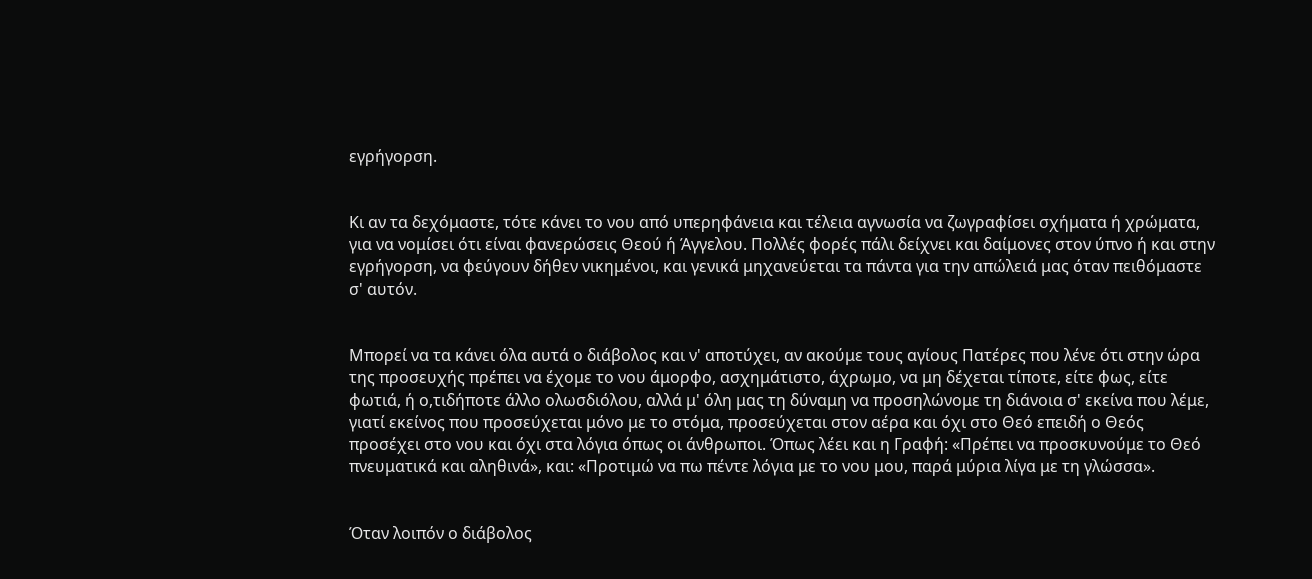εγρήγορση.


Κι αν τα δεχόμαστε, τότε κάνει το νου από υπερηφάνεια και τέλεια αγνωσία να ζωγραφίσει σχήματα ή χρώματα, για να νομίσει ότι είναι φανερώσεις Θεού ή Άγγελου. Πολλές φορές πάλι δείχνει και δαίμονες στον ύπνο ή και στην εγρήγορση, να φεύγουν δήθεν νικημένοι, και γενικά μηχανεύεται τα πάντα για την απώλειά μας όταν πειθόμαστε σ' αυτόν.


Μπορεί να τα κάνει όλα αυτά ο διάβολος και ν' αποτύχει, αν ακούμε τους αγίους Πατέρες που λένε ότι στην ώρα της προσευχής πρέπει να έχομε το νου άμορφο, ασχημάτιστο, άχρωμο, να μη δέχεται τίποτε, είτε φως, είτε φωτιά, ή ο,τιδήποτε άλλο ολωσδιόλου, αλλά μ' όλη μας τη δύναμη να προσηλώνομε τη διάνοια σ' εκείνα που λέμε, γιατί εκείνος που προσεύχεται μόνο με το στόμα, προσεύχεται στον αέρα και όχι στο Θεό επειδή ο Θεός προσέχει στο νου και όχι στα λόγια όπως οι άνθρωποι. Όπως λέει και η Γραφή: «Πρέπει να προσκυνούμε το Θεό πνευματικά και αληθινά», και: «Προτιμώ να πω πέντε λόγια με το νου μου, παρά μύρια λίγα με τη γλώσσα».


Όταν λοιπόν ο διάβολος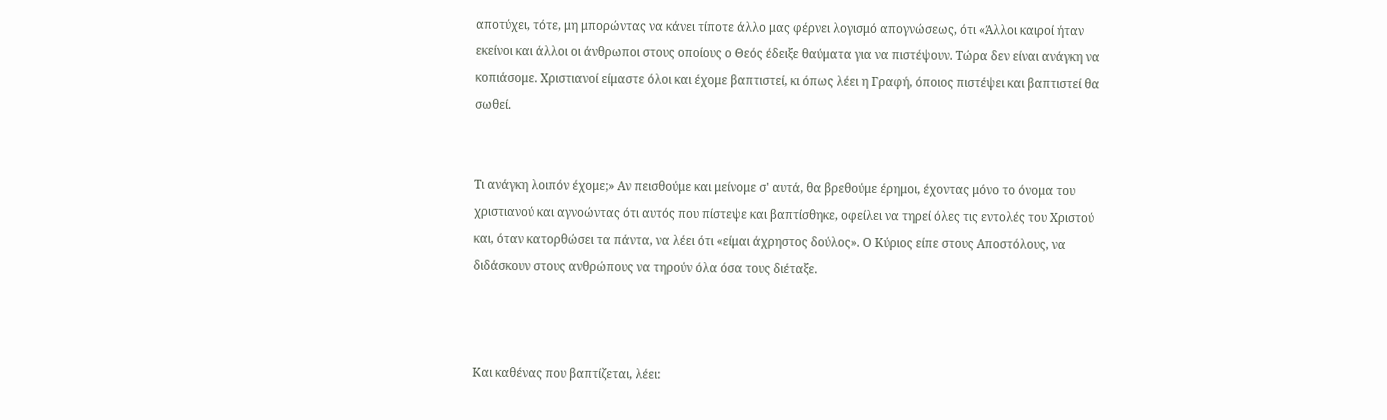αποτύχει, τότε, μη μπορώντας να κάνει τίποτε άλλο μας φέρνει λογισμό απογνώσεως, ότι «Άλλοι καιροί ήταν εκείνοι και άλλοι οι άνθρωποι στους οποίους ο Θεός έδειξε θαύματα για να πιστέψουν. Τώρα δεν είναι ανάγκη να κοπιάσομε. Χριστιανοί είμαστε όλοι και έχομε βαπτιστεί, κι όπως λέει η Γραφή, όποιος πιστέψει και βαπτιστεί θα σωθεί.


Τι ανάγκη λοιπόν έχομε;» Αν πεισθούμε και μείνομε σ' αυτά, θα βρεθούμε έρημοι, έχοντας μόνο το όνομα του χριστιανού και αγνοώντας ότι αυτός που πίστεψε και βαπτίσθηκε, οφείλει να τηρεί όλες τις εντολές του Χριστού και, όταν κατορθώσει τα πάντα, να λέει ότι «είμαι άχρηστος δούλος». Ο Κύριος είπε στους Αποστόλους, να διδάσκουν στους ανθρώπους να τηρούν όλα όσα τους διέταξε.



Και καθένας που βαπτίζεται, λέει: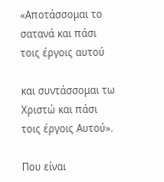«Αποτάσσομαι το σατανά και πάσι τοις έργοις αυτού

και συντάσσομαι τω Χριστώ και πάσι τοις έργοις Αυτού».

Που είναι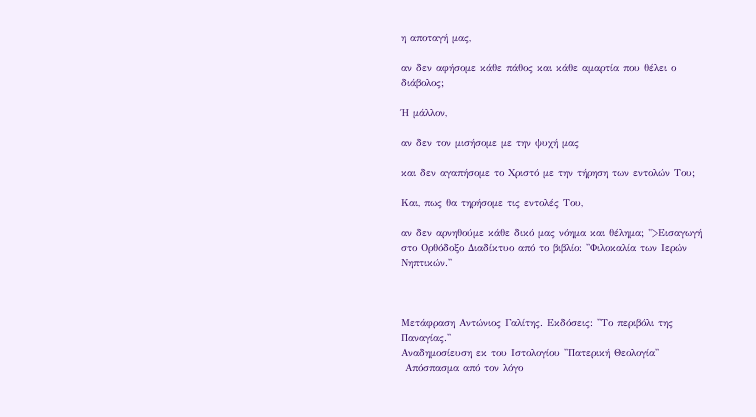η αποταγή μας,

αν δεν αφήσομε κάθε πάθος και κάθε αμαρτία που θέλει ο διάβολος;

Ή μάλλον,

αν δεν τον μισήσομε με την ψυχή μας

και δεν αγαπήσομε το Χριστό με την τήρηση των εντολών Του;

Και, πως θα τηρήσομε τις εντολές Του,

αν δεν αρνηθούμε κάθε δικό μας νόημα και θέλημα; ">Εισαγωγή στο Ορθόδοξο Διαδίκτυο από το βιβλίο: ''Φιλοκαλία των Ιερών Νηπτικών.''



Μετάφραση Αντώνιος Γαλίτης. Εκδόσεις: ''Το περιβόλι της Παναγίας.''
Αναδημοσίευση εκ του Ιστολογίου ''Πατερική Θεολογία''
 Απόσπασμα από τον λόγο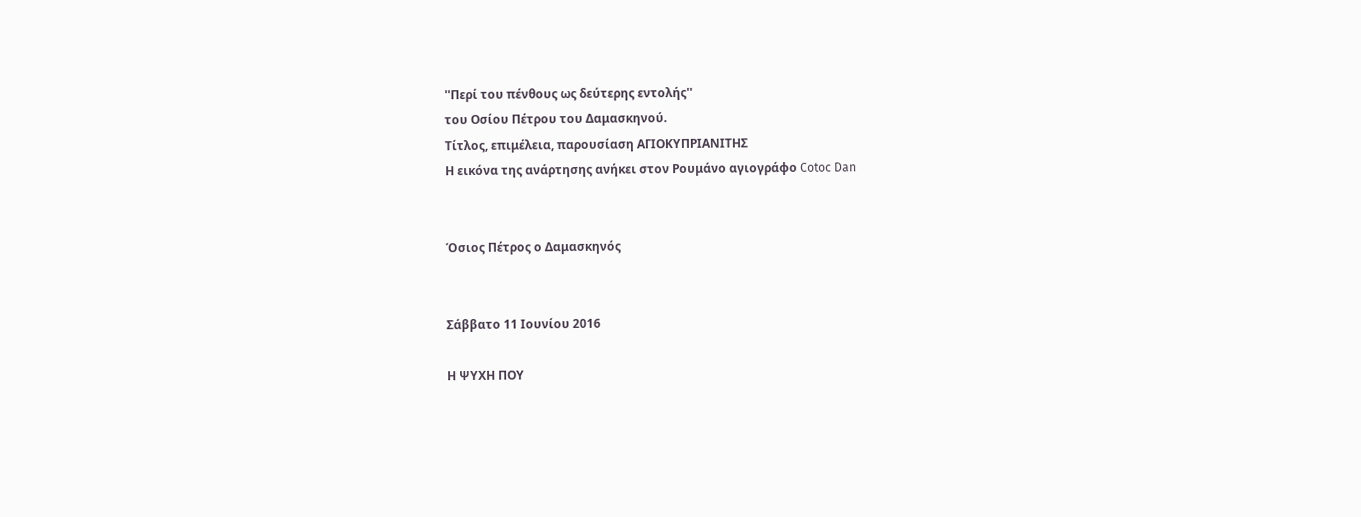''Περί του πένθους ως δεύτερης εντολής''
του Οσίου Πέτρου του Δαμασκηνού.
Τίτλος, επιμέλεια, παρουσίαση ΑΓΙΟΚΥΠΡΙΑΝΙΤΗΣ
Η εικόνα της ανάρτησης ανήκει στον Ρουμάνο αγιογράφο Cotoc Dan


Όσιος Πέτρος ο Δαμασκηνός


Σάββατο 11 Ιουνίου 2016

Η ΨΥΧΗ ΠΟΥ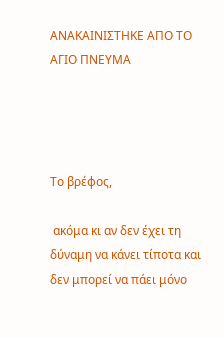ΑΝΑΚΑΙΝΙΣΤΗΚΕ ΑΠΟ ΤΟ ΑΓΙΟ ΠΝΕΥΜΑ




Το βρέφος,

 ακόμα κι αν δεν έχει τη δύναμη να κάνει τίποτα και δεν μπορεί να πάει μόνο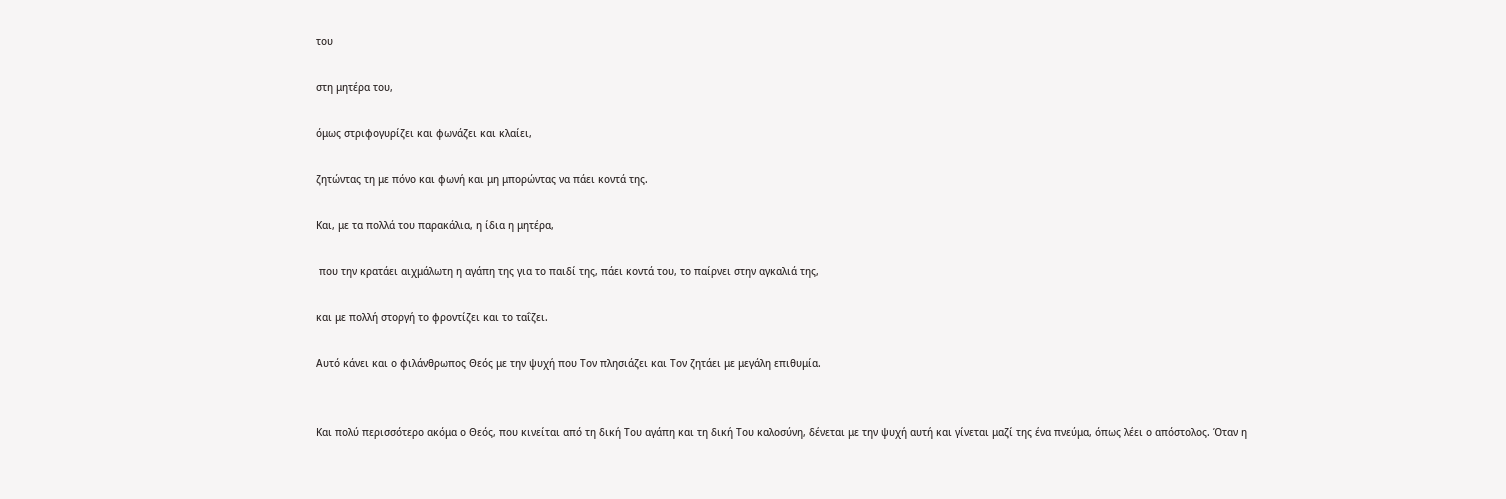του

στη μητέρα του,

όμως στριφογυρίζει και φωνάζει και κλαίει,

ζητώντας τη με πόνο και φωνή και μη μπορώντας να πάει κοντά της.

Και, με τα πολλά του παρακάλια, η ίδια η μητέρα,

 που την κρατάει αιχμάλωτη η αγάπη της για το παιδί της, πάει κοντά του, το παίρνει στην αγκαλιά της,

και με πολλή στοργή το φροντίζει και το ταΐζει.

Αυτό κάνει και ο φιλάνθρωπος Θεός με την ψυχή που Τον πλησιάζει και Τον ζητάει με μεγάλη επιθυμία.


Και πολύ περισσότερο ακόμα ο Θεός, που κινείται από τη δική Του αγάπη και τη δική Του καλοσύνη, δένεται με την ψυχή αυτή και γίνεται μαζί της ένα πνεύμα, όπως λέει ο απόστολος. Όταν η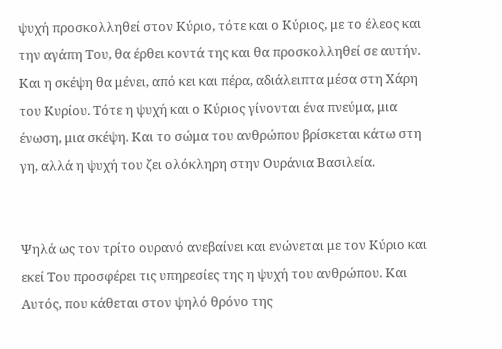ψυχή προσκολληθεί στον Κύριο, τότε και ο Κύριος, με το έλεος και την αγάπη Του, θα έρθει κοντά της και θα προσκολληθεί σε αυτήν. Και η σκέψη θα μένει, από κει και πέρα, αδιάλειπτα μέσα στη Χάρη του Κυρίου. Τότε η ψυχή και ο Κύριος γίνονται ένα πνεύμα, μια ένωση, μια σκέψη. Και το σώμα του ανθρώπου βρίσκεται κάτω στη γη, αλλά η ψυχή του ζει ολόκληρη στην Ουράνια Βασιλεία.


Ψηλά ως τον τρίτο ουρανό ανεβαίνει και ενώνεται με τον Κύριο και εκεί Του προσφέρει τις υπηρεσίες της η ψυχή του ανθρώπου. Και Αυτός, που κάθεται στον ψηλό θρόνο της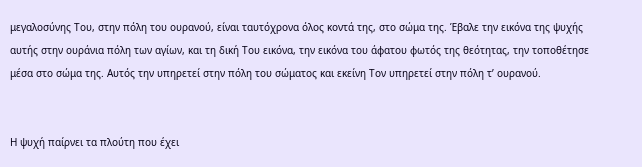μεγαλοσύνης Του, στην πόλη του ουρανού, είναι ταυτόχρονα όλος κοντά της, στο σώμα της. Έβαλε την εικόνα της ψυχής αυτής στην ουράνια πόλη των αγίων, και τη δική Του εικόνα, την εικόνα του άφατου φωτός της θεότητας, την τοποθέτησε μέσα στο σώμα της. Αυτός την υπηρετεί στην πόλη του σώματος και εκείνη Τον υπηρετεί στην πόλη τ’ ουρανού.


Η ψυχή παίρνει τα πλούτη που έχει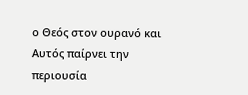ο Θεός στον ουρανό και Αυτός παίρνει την περιουσία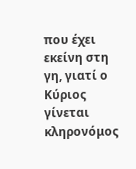που έχει εκείνη στη γη, γιατί ο Κύριος γίνεται κληρονόμος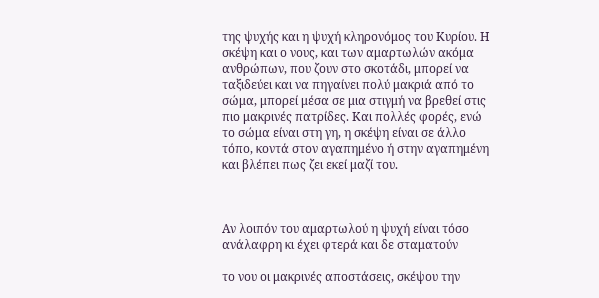της ψυχής και η ψυχή κληρονόμος του Κυρίου. Η σκέψη και ο νους, και των αμαρτωλών ακόμα ανθρώπων, που ζουν στο σκοτάδι, μπορεί να ταξιδεύει και να πηγαίνει πολύ μακριά από το σώμα, μπορεί μέσα σε μια στιγμή να βρεθεί στις πιο μακρινές πατρίδες. Και πολλές φορές, ενώ το σώμα είναι στη γη, η σκέψη είναι σε άλλο τόπο, κοντά στον αγαπημένο ή στην αγαπημένη και βλέπει πως ζει εκεί μαζί του.



Αν λοιπόν του αμαρτωλού η ψυχή είναι τόσο ανάλαφρη κι έχει φτερά και δε σταματούν

το νου οι μακρινές αποστάσεις, σκέψου την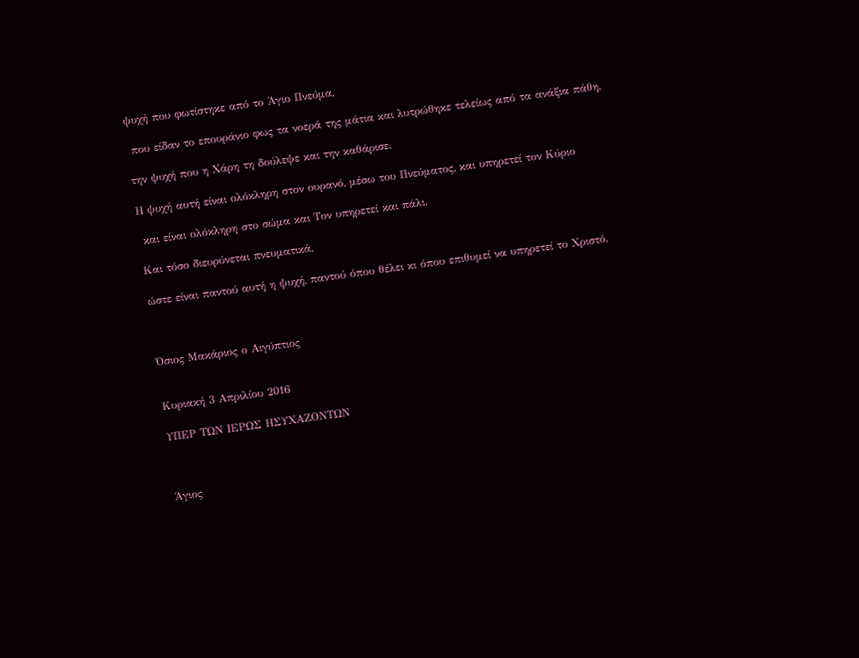ψυχή που φωτίστηκε από το Άγιο Πνεύμα,

 που είδαν το επουράνιο φως τα νοερά της μάτια και λυτρώθηκε τελείως από τα ανάξια πάθη,

την ψυχή που η Χάρη τη δούλεψε και την καθάρισε.

Η ψυχή αυτή είναι ολόκληρη στον ουρανό, μέσω του Πνεύματος, και υπηρετεί τον Κύριο

 και είναι ολόκληρη στο σώμα και Τον υπηρετεί και πάλι.

Και τόσο διευρύνεται πνευματικά,

ώστε είναι παντού αυτή η ψυχή, παντού όπου θέλει κι όπου επιθυμεί να υπηρετεί το Χριστό.



Όσιος Μακάριος ο Αιγύπτιος


Κυριακή 3 Απριλίου 2016

ΥΠΕΡ ΤΩΝ ΙΕΡΩΣ ΗΣΥΧΑΖΟΝΤΩΝ



Άγιος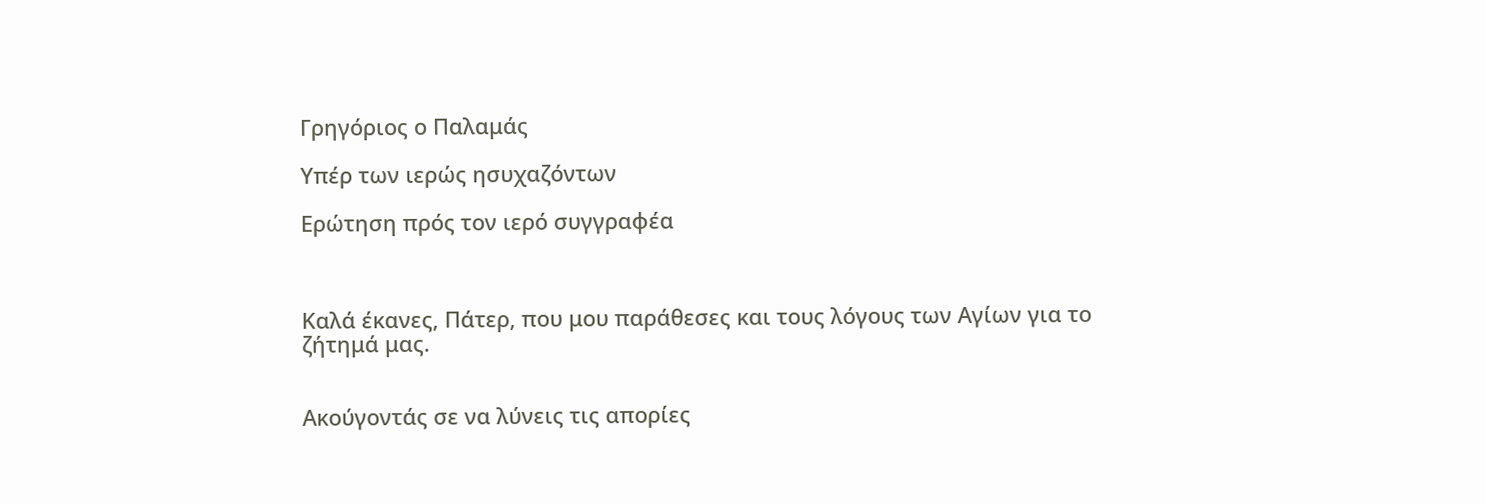Γρηγόριος ο Παλαμάς

Υπέρ των ιερώς ησυχαζόντων

Ερώτηση πρός τον ιερό συγγραφέα



Καλά έκανες, Πάτερ, που μου παράθεσες και τους λόγους των Αγίων για το ζήτημά μας.


Ακούγοντάς σε να λύνεις τις απορίες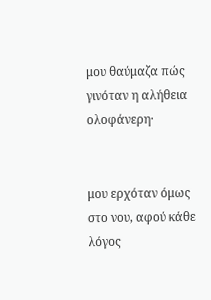μου θαύμαζα πώς γινόταν η αλήθεια ολοφάνερη·


μου ερχόταν όμως στο νου, αφού κάθε λόγος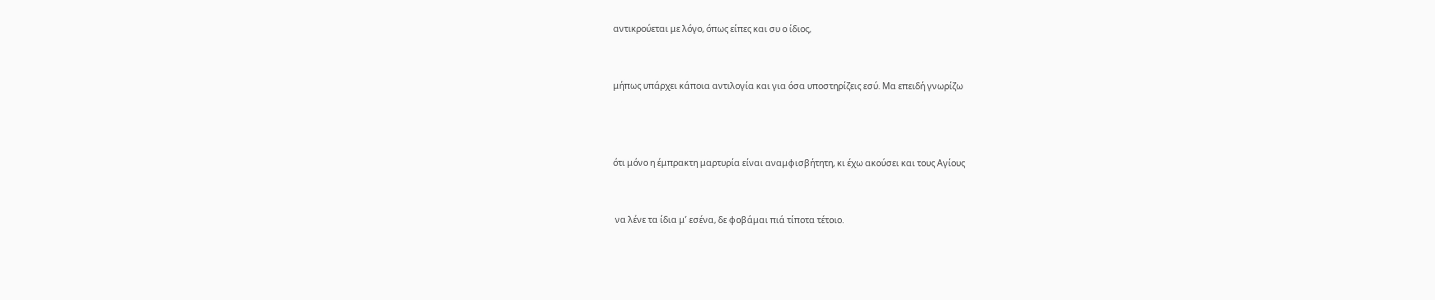αντικρούεται με λόγο, όπως είπες και συ ο ίδιος,


μήπως υπάρχει κάποια αντιλογία και για όσα υποστηρίζεις εσύ. Μα επειδή γνωρίζω



ότι μόνο η έμπρακτη μαρτυρία είναι αναμφισβήτητη, κι έχω ακούσει και τους Αγίους


 να λένε τα ίδια μ’ εσένα, δε φοβάμαι πιά τίποτα τέτοιο.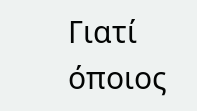Γιατί όποιος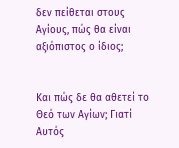δεν πείθεται στους Αγίους, πώς θα είναι αξιόπιστος ο ίδιος;


Και πώς δε θα αθετεί το Θεό των Αγίων; Γιατί Αυτός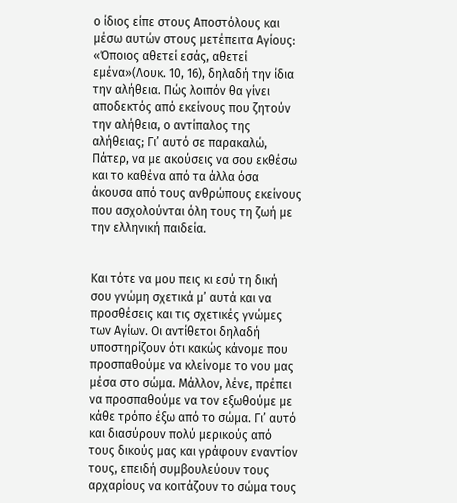ο ίδιος είπε στους Αποστόλους και μέσω αυτών στους μετέπειτα Αγίους: «Όποιος αθετεί εσάς, αθετεί εμένα»(Λουκ. 10, 16), δηλαδή την ίδια την αλήθεια. Πώς λοιπόν θα γίνει αποδεκτός από εκείνους που ζητούν την αλήθεια, ο αντίπαλος της αλήθειας; Γι’ αυτό σε παρακαλώ, Πάτερ, να με ακούσεις να σου εκθέσω και το καθένα από τα άλλα όσα άκουσα από τους ανθρώπους εκείνους που ασχολούνται όλη τους τη ζωή με την ελληνική παιδεία.


Και τότε να μου πεις κι εσύ τη δική σου γνώμη σχετικά μ’ αυτά και να προσθέσεις και τις σχετικές γνώμες των Αγίων. Οι αντίθετοι δηλαδή υποστηρίζουν ότι κακώς κάνομε που προσπαθούμε να κλείνομε το νου μας μέσα στο σώμα. Μάλλον, λένε, πρέπει να προσπαθούμε να τον εξωθούμε με κάθε τρόπο έξω από το σώμα. Γι’ αυτό και διασύρουν πολύ μερικούς από τους δικούς μας και γράφουν εναντίον τους, επειδή συμβουλεύουν τους αρχαρίους να κοιτάζουν το σώμα τους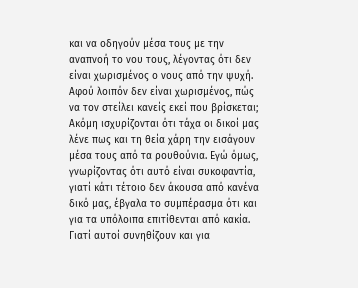και να οδηγούν μέσα τους με την αναπνοή το νου τους, λέγοντας ότι δεν είναι χωρισμένος ο νους από την ψυχή. Αφού λοιπόν δεν είναι χωρισμένος, πώς να τον στείλει κανείς εκεί που βρίσκεται; Ακόμη ισχυρίζονται ότι τάχα οι δικοί μας λένε πως και τη θεία χάρη την εισάγουν μέσα τους από τα ρουθούνια. Εγώ όμως, γνωρίζοντας ότι αυτό είναι συκοφαντία, γιατί κάτι τέτοιο δεν άκουσα από κανένα δικό μας, έβγαλα το συμπέρασμα ότι και για τα υπόλοιπα επιτίθενται από κακία. Γιατί αυτοί συνηθίζουν και για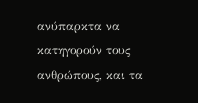ανύπαρκτα να κατηγορούν τους ανθρώπους, και τα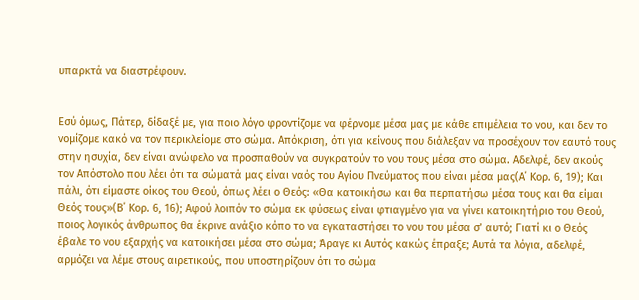υπαρκτά να διαστρέφουν.


Εσύ όμως, Πάτερ, δίδαξέ με, για ποιο λόγο φροντίζομε να φέρνομε μέσα μας με κάθε επιμέλεια το νου, και δεν το νομίζομε κακό να τον περικλείομε στο σώμα. Απόκριση, ότι για κείνους που διάλεξαν να προσέχουν τον εαυτό τους στην ησυχία, δεν είναι ανώφελο να προσπαθούν να συγκρατούν το νου τους μέσα στο σώμα. Αδελφέ, δεν ακούς τον Απόστολο που λέει ότι τα σώματά μας είναι ναός του Αγίου Πνεύματος που είναι μέσα μας(Α΄ Κορ. 6, 19); Και πάλι, ότι είμαστε οίκος του Θεού, όπως λέει ο Θεός: «Θα κατοικήσω και θα περπατήσω μέσα τους και θα είμαι Θεός τους»(Β΄ Κορ. 6, 16); Αφού λοιπόν το σώμα εκ φύσεως είναι φτιαγμένο για να γίνει κατοικητήριο του Θεού, ποιος λογικός άνθρωπος θα έκρινε ανάξιο κόπο το να εγκαταστήσει το νου του μέσα σ’ αυτό; Γιατί κι ο Θεός έβαλε το νου εξαρχής να κατοικήσει μέσα στο σώμα; Άραγε κι Αυτός κακώς έπραξε; Αυτά τα λόγια, αδελφέ, αρμόζει να λέμε στους αιρετικούς, που υποστηρίζουν ότι το σώμα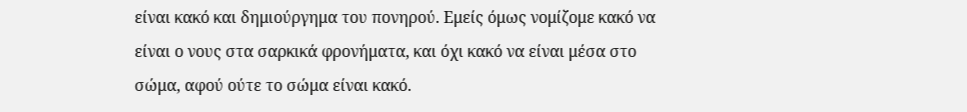είναι κακό και δημιούργημα του πονηρού. Εμείς όμως νομίζομε κακό να είναι ο νους στα σαρκικά φρονήματα, και όχι κακό να είναι μέσα στο σώμα, αφού ούτε το σώμα είναι κακό.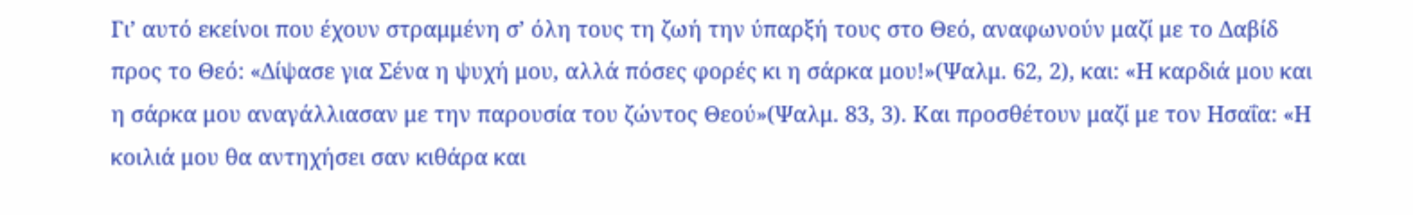Γι’ αυτό εκείνοι που έχουν στραμμένη σ’ όλη τους τη ζωή την ύπαρξή τους στο Θεό, αναφωνούν μαζί με το Δαβίδ προς το Θεό: «Δίψασε για Σένα η ψυχή μου, αλλά πόσες φορές κι η σάρκα μου!»(Ψαλμ. 62, 2), και: «Η καρδιά μου και η σάρκα μου αναγάλλιασαν με την παρουσία του ζώντος Θεού»(Ψαλμ. 83, 3). Και προσθέτουν μαζί με τον Ησαΐα: «Η κοιλιά μου θα αντηχήσει σαν κιθάρα και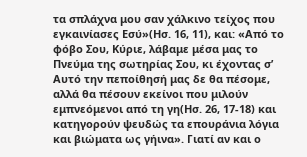τα σπλάχνα μου σαν χάλκινο τείχος που εγκαινίασες Εσύ»(Ησ. 16, 11), και: «Από το φόβο Σου, Κύριε, λάβαμε μέσα μας το Πνεύμα της σωτηρίας Σου, κι έχοντας σ’ Αυτό την πεποίθησή μας δε θα πέσομε, αλλά θα πέσουν εκείνοι που μιλούν εμπνεόμενοι από τη γη(Ησ. 26, 17-18) και κατηγορούν ψευδώς τα επουράνια λόγια και βιώματα ως γήινα». Γιατί αν και ο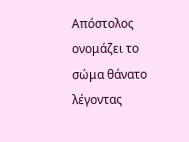Απόστολος ονομάζει το σώμα θάνατο λέγοντας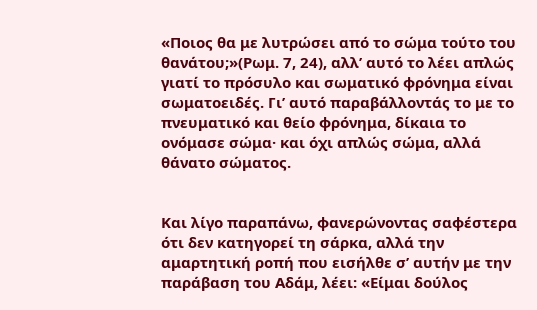«Ποιος θα με λυτρώσει από το σώμα τούτο του θανάτου;»(Ρωμ. 7, 24), αλλ’ αυτό το λέει απλώς γιατί το πρόσυλο και σωματικό φρόνημα είναι σωματοειδές. Γι’ αυτό παραβάλλοντάς το με το πνευματικό και θείο φρόνημα, δίκαια το ονόμασε σώμα· και όχι απλώς σώμα, αλλά θάνατο σώματος.


Και λίγο παραπάνω, φανερώνοντας σαφέστερα ότι δεν κατηγορεί τη σάρκα, αλλά την αμαρτητική ροπή που εισήλθε σ’ αυτήν με την παράβαση του Αδάμ, λέει: «Είμαι δούλος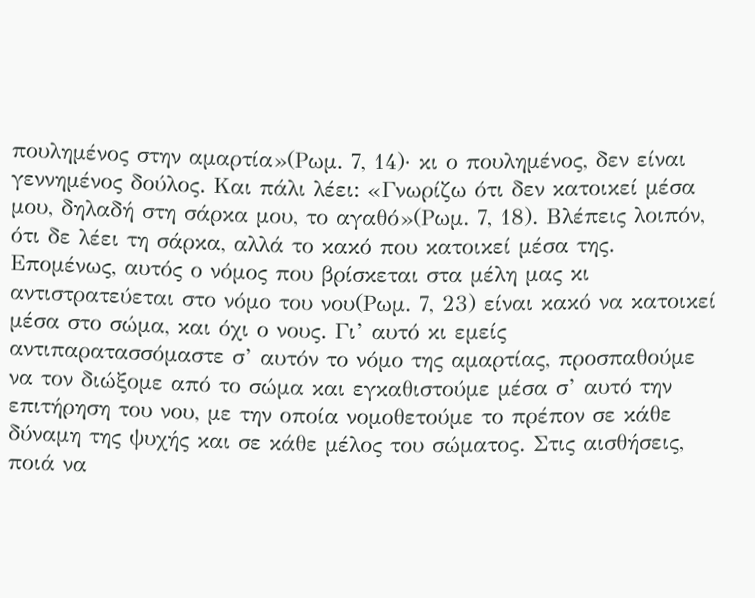πουλημένος στην αμαρτία»(Ρωμ. 7, 14)· κι ο πουλημένος, δεν είναι γεννημένος δούλος. Και πάλι λέει: «Γνωρίζω ότι δεν κατοικεί μέσα μου, δηλαδή στη σάρκα μου, το αγαθό»(Ρωμ. 7, 18). Βλέπεις λοιπόν, ότι δε λέει τη σάρκα, αλλά το κακό που κατοικεί μέσα της. Επομένως, αυτός ο νόμος που βρίσκεται στα μέλη μας κι αντιστρατεύεται στο νόμο του νου(Ρωμ. 7, 23) είναι κακό να κατοικεί μέσα στο σώμα, και όχι ο νους. Γι’ αυτό κι εμείς αντιπαρατασσόμαστε σ’ αυτόν το νόμο της αμαρτίας, προσπαθούμε να τον διώξομε από το σώμα και εγκαθιστούμε μέσα σ’ αυτό την επιτήρηση του νου, με την οποία νομοθετούμε το πρέπον σε κάθε δύναμη της ψυχής και σε κάθε μέλος του σώματος. Στις αισθήσεις, ποιά να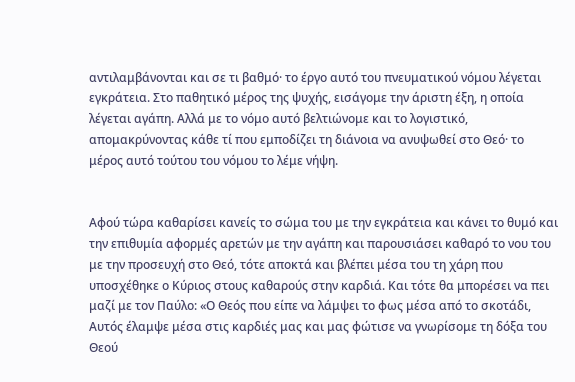αντιλαμβάνονται και σε τι βαθμό· το έργο αυτό του πνευματικού νόμου λέγεται εγκράτεια. Στο παθητικό μέρος της ψυχής, εισάγομε την άριστη έξη, η οποία λέγεται αγάπη. Αλλά με το νόμο αυτό βελτιώνομε και το λογιστικό, απομακρύνοντας κάθε τί που εμποδίζει τη διάνοια να ανυψωθεί στο Θεό· το μέρος αυτό τούτου του νόμου το λέμε νήψη.


Αφού τώρα καθαρίσει κανείς το σώμα του με την εγκράτεια και κάνει το θυμό και την επιθυμία αφορμές αρετών με την αγάπη και παρουσιάσει καθαρό το νου του με την προσευχή στο Θεό, τότε αποκτά και βλέπει μέσα του τη χάρη που υποσχέθηκε ο Κύριος στους καθαρούς στην καρδιά. Και τότε θα μπορέσει να πει μαζί με τον Παύλο: «Ο Θεός που είπε να λάμψει το φως μέσα από το σκοτάδι, Αυτός έλαμψε μέσα στις καρδιές μας και μας φώτισε να γνωρίσομε τη δόξα του Θεού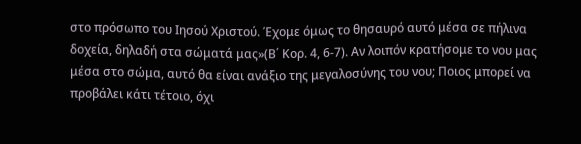στο πρόσωπο του Ιησού Χριστού. Έχομε όμως το θησαυρό αυτό μέσα σε πήλινα δοχεία, δηλαδή στα σώματά μας»(Β΄ Κορ. 4, 6-7). Αν λοιπόν κρατήσομε το νου μας μέσα στο σώμα, αυτό θα είναι ανάξιο της μεγαλοσύνης του νου; Ποιος μπορεί να προβάλει κάτι τέτοιο, όχι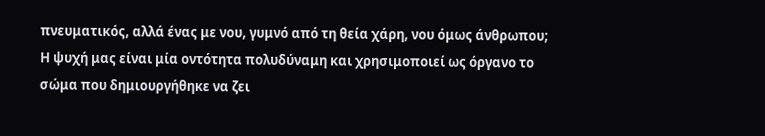πνευματικός, αλλά ένας με νου, γυμνό από τη θεία χάρη, νου όμως άνθρωπου; Η ψυχή μας είναι μία οντότητα πολυδύναμη και χρησιμοποιεί ως όργανο το σώμα που δημιουργήθηκε να ζει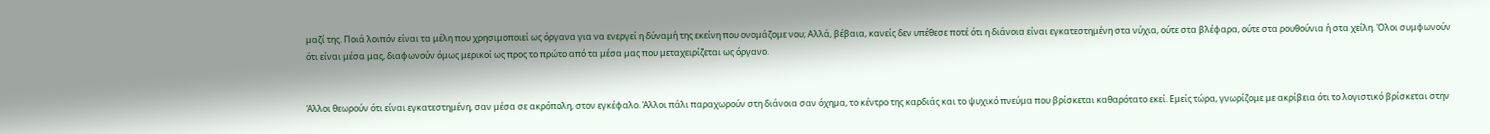μαζί της. Ποιά λοιπόν είναι τα μέλη που χρησιμοποιεί ως όργανα για να ενεργεί η δύναμή της εκείνη που ονομάζομε νου; Αλλά, βέβαια, κανείς δεν υπέθεσε ποτέ ότι η διάνοια είναι εγκατεστημένη στα νύχια, ούτε στα βλέφαρα, ούτε στα ρουθούνια ή στα χείλη. Όλοι συμφωνούν ότι είναι μέσα μας, διαφωνούν όμως μερικοί ως προς το πρώτο από τα μέσα μας που μεταχειρίζεται ως όργανο.


Άλλοι θεωρούν ότι είναι εγκατεστημένη, σαν μέσα σε ακρόπολη, στον εγκέφαλο. Άλλοι πάλι παραχωρούν στη διάνοια σαν όχημα, το κέντρο της καρδιάς και το ψυχικό πνεύμα που βρίσκεται καθαρότατο εκεί. Εμείς τώρα, γνωρίζομε με ακρίβεια ότι το λογιστικό βρίσκεται στην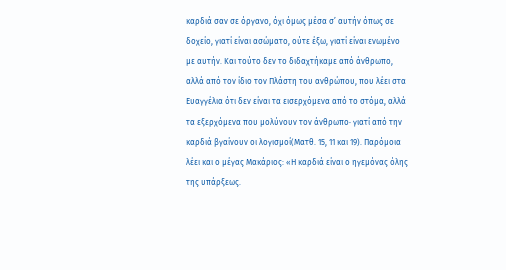καρδιά σαν σε όργανο, όχι όμως μέσα σ’ αυτήν όπως σε δοχείο, γιατί είναι ασώματο, ούτε έξω, γιατί είναι ενωμένο με αυτήν. Και τούτο δεν το διδαχτήκαμε από άνθρωπο, αλλά από τον ίδιο τον Πλάστη του ανθρώπου, που λέει στα Ευαγγέλια ότι δεν είναι τα εισερχόμενα από το στόμα, αλλά τα εξερχόμενα που μολύνουν τον άνθρωπο· γιατί από την καρδιά βγαίνουν οι λογισμοί(Ματθ. 15, 11 και 19). Παρόμοια λέει και ο μέγας Μακάριος: «Η καρδιά είναι ο ηγεμόνας όλης της υπάρξεως.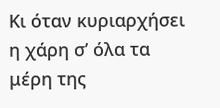Κι όταν κυριαρχήσει η χάρη σ’ όλα τα μέρη της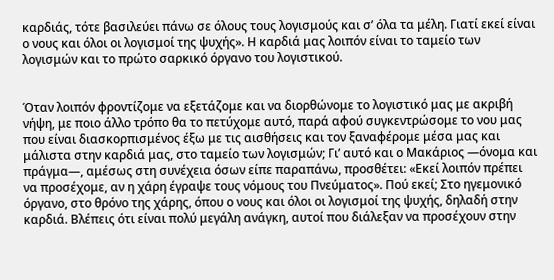καρδιάς, τότε βασιλεύει πάνω σε όλους τους λογισμούς και σ’ όλα τα μέλη. Γιατί εκεί είναι ο νους και όλοι οι λογισμοί της ψυχής». Η καρδιά μας λοιπόν είναι το ταμείο των λογισμών και το πρώτο σαρκικό όργανο του λογιστικού.


Όταν λοιπόν φροντίζομε να εξετάζομε και να διορθώνομε το λογιστικό μας με ακριβή νήψη, με ποιο άλλο τρόπο θα το πετύχομε αυτό, παρά αφού συγκεντρώσομε το νου μας που είναι διασκορπισμένος έξω με τις αισθήσεις και τον ξαναφέρομε μέσα μας και μάλιστα στην καρδιά μας, στο ταμείο των λογισμών; Γι’ αυτό και ο Μακάριος —όνομα και πράγμα—, αμέσως στη συνέχεια όσων είπε παραπάνω, προσθέτει: «Εκεί λοιπόν πρέπει να προσέχομε, αν η χάρη έγραψε τους νόμους του Πνεύματος». Πού εκεί; Στο ηγεμονικό όργανο, στο θρόνο της χάρης, όπου ο νους και όλοι οι λογισμοί της ψυχής, δηλαδή στην καρδιά. Βλέπεις ότι είναι πολύ μεγάλη ανάγκη, αυτοί που διάλεξαν να προσέχουν στην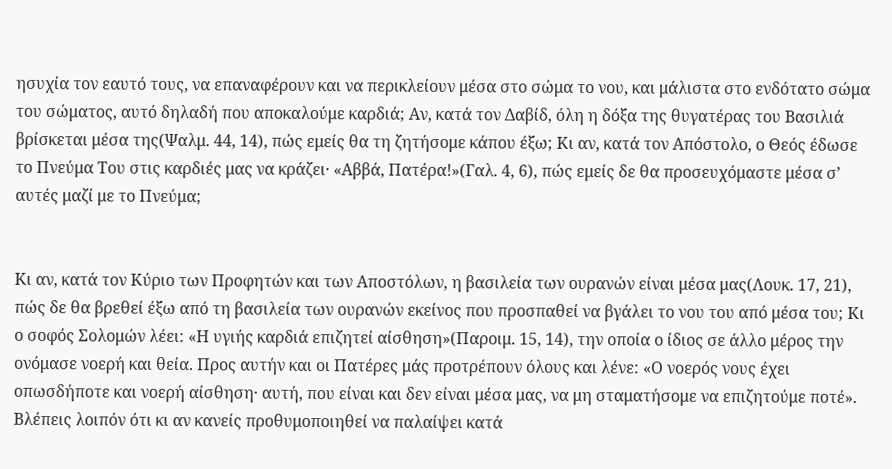ησυχία τον εαυτό τους, να επαναφέρουν και να περικλείουν μέσα στο σώμα το νου, και μάλιστα στο ενδότατο σώμα του σώματος, αυτό δηλαδή που αποκαλούμε καρδιά; Αν, κατά τον Δαβίδ, όλη η δόξα της θυγατέρας του Βασιλιά βρίσκεται μέσα της(Ψαλμ. 44, 14), πώς εμείς θα τη ζητήσομε κάπου έξω; Κι αν, κατά τον Απόστολο, ο Θεός έδωσε το Πνεύμα Του στις καρδιές μας να κράζει· «Αββά, Πατέρα!»(Γαλ. 4, 6), πώς εμείς δε θα προσευχόμαστε μέσα σ’ αυτές μαζί με το Πνεύμα;


Κι αν, κατά τον Κύριο των Προφητών και των Αποστόλων, η βασιλεία των ουρανών είναι μέσα μας(Λουκ. 17, 21), πώς δε θα βρεθεί έξω από τη βασιλεία των ουρανών εκείνος που προσπαθεί να βγάλει το νου του από μέσα του; Κι ο σοφός Σολομών λέει: «Η υγιής καρδιά επιζητεί αίσθηση»(Παροιμ. 15, 14), την οποία ο ίδιος σε άλλο μέρος την ονόμασε νοερή και θεία. Προς αυτήν και οι Πατέρες μάς προτρέπουν όλους και λένε: «Ο νοερός νους έχει οπωσδήποτε και νοερή αίσθηση· αυτή, που είναι και δεν είναι μέσα μας, να μη σταματήσομε να επιζητούμε ποτέ». Βλέπεις λοιπόν ότι κι αν κανείς προθυμοποιηθεί να παλαίψει κατά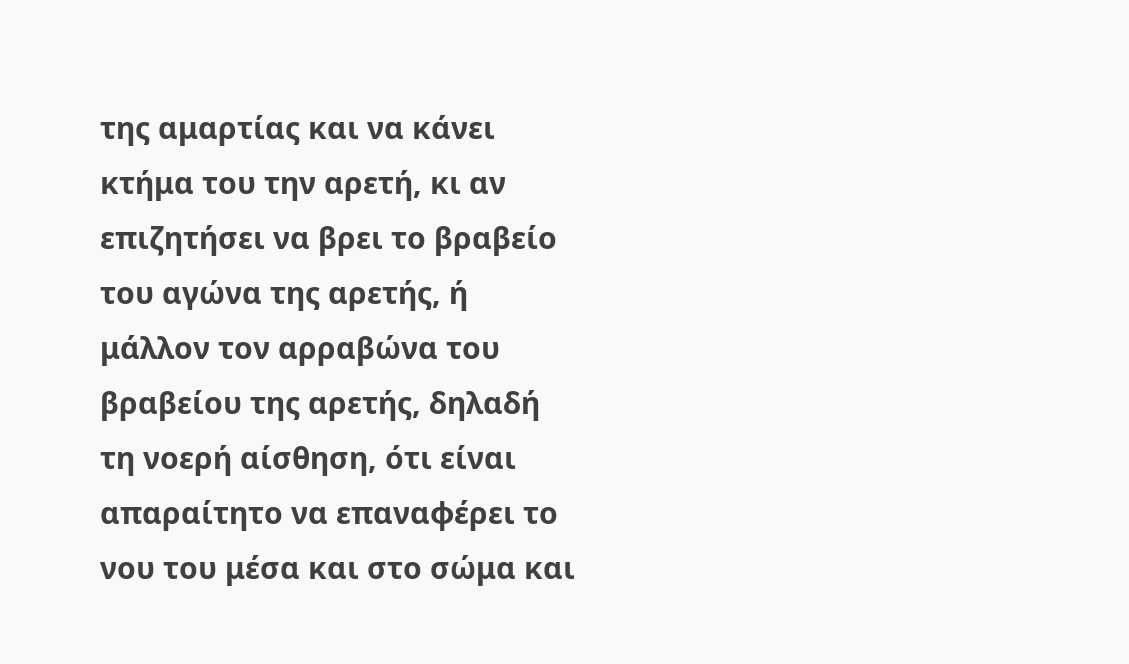της αμαρτίας και να κάνει κτήμα του την αρετή, κι αν επιζητήσει να βρει το βραβείο του αγώνα της αρετής, ή μάλλον τον αρραβώνα του βραβείου της αρετής, δηλαδή τη νοερή αίσθηση, ότι είναι απαραίτητο να επαναφέρει το νου του μέσα και στο σώμα και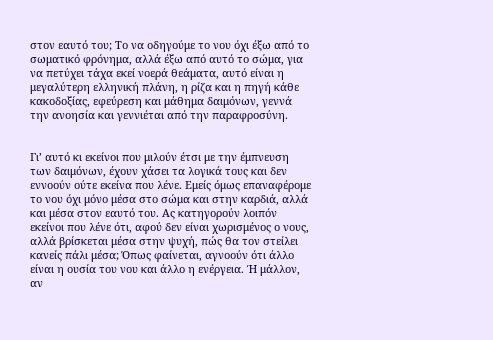στον εαυτό του; Το να οδηγούμε το νου όχι έξω από το σωματικό φρόνημα, αλλά έξω από αυτό το σώμα, για να πετύχει τάχα εκεί νοερά θεάματα, αυτό είναι η μεγαλύτερη ελληνική πλάνη, η ρίζα και η πηγή κάθε κακοδοξίας, εφεύρεση και μάθημα δαιμόνων, γεννά την ανοησία και γεννιέται από την παραφροσύνη.


Γι’ αυτό κι εκείνοι που μιλούν έτσι με την έμπνευση των δαιμόνων, έχουν χάσει τα λογικά τους και δεν εννοούν ούτε εκείνα που λένε. Εμείς όμως επαναφέρομε το νου όχι μόνο μέσα στο σώμα και στην καρδιά, αλλά και μέσα στον εαυτό του. Ας κατηγορούν λοιπόν εκείνοι που λένε ότι, αφού δεν είναι χωρισμένος ο νους, αλλά βρίσκεται μέσα στην ψυχή, πώς θα τον στείλει κανείς πάλι μέσα; Όπως φαίνεται, αγνοούν ότι άλλο είναι η ουσία του νου και άλλο η ενέργεια. Ή μάλλον, αν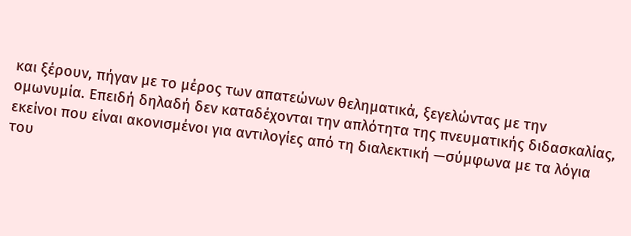και ξέρουν, πήγαν με το μέρος των απατεώνων θεληματικά, ξεγελώντας με την ομωνυμία. Επειδή δηλαδή δεν καταδέχονται την απλότητα της πνευματικής διδασκαλίας, εκείνοι που είναι ακονισμένοι για αντιλογίες από τη διαλεκτική —σύμφωνα με τα λόγια του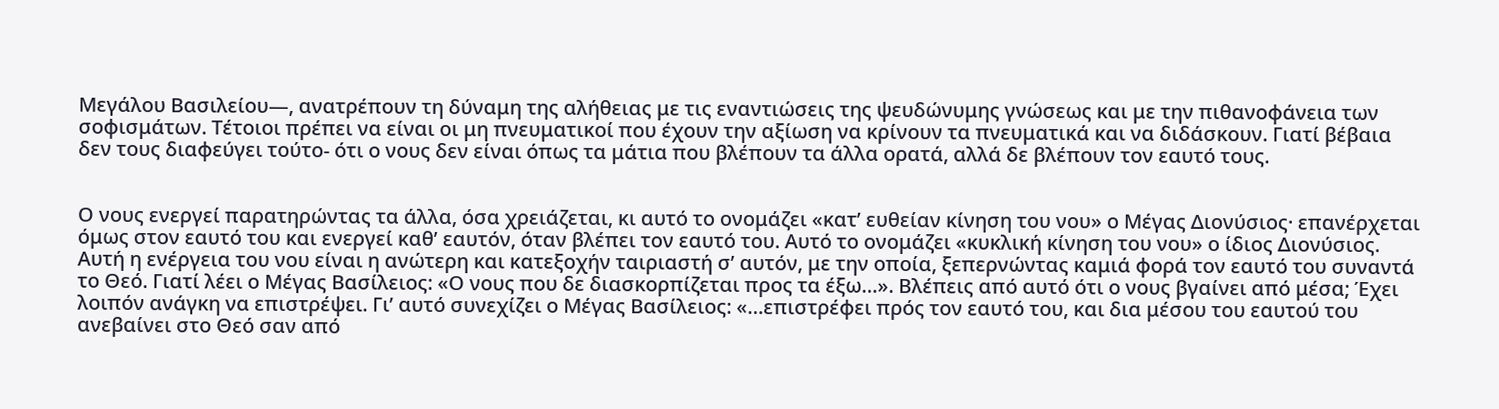Μεγάλου Βασιλείου—, ανατρέπουν τη δύναμη της αλήθειας με τις εναντιώσεις της ψευδώνυμης γνώσεως και με την πιθανοφάνεια των σοφισμάτων. Τέτοιοι πρέπει να είναι οι μη πνευματικοί που έχουν την αξίωση να κρίνουν τα πνευματικά και να διδάσκουν. Γιατί βέβαια δεν τους διαφεύγει τούτο- ότι ο νους δεν είναι όπως τα μάτια που βλέπουν τα άλλα ορατά, αλλά δε βλέπουν τον εαυτό τους.


Ο νους ενεργεί παρατηρώντας τα άλλα, όσα χρειάζεται, κι αυτό το ονομάζει «κατ’ ευθείαν κίνηση του νου» ο Μέγας Διονύσιος· επανέρχεται όμως στον εαυτό του και ενεργεί καθ’ εαυτόν, όταν βλέπει τον εαυτό του. Αυτό το ονομάζει «κυκλική κίνηση του νου» ο ίδιος Διονύσιος. Αυτή η ενέργεια του νου είναι η ανώτερη και κατεξοχήν ταιριαστή σ’ αυτόν, με την οποία, ξεπερνώντας καμιά φορά τον εαυτό του συναντά το Θεό. Γιατί λέει ο Μέγας Βασίλειος: «Ο νους που δε διασκορπίζεται προς τα έξω…». Βλέπεις από αυτό ότι ο νους βγαίνει από μέσα; Έχει λοιπόν ανάγκη να επιστρέψει. Γι’ αυτό συνεχίζει ο Μέγας Βασίλειος: «…επιστρέφει πρός τον εαυτό του, και δια μέσου του εαυτού του ανεβαίνει στο Θεό σαν από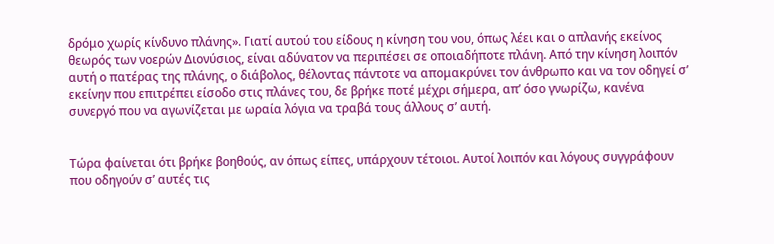δρόμο χωρίς κίνδυνο πλάνης». Γιατί αυτού του είδους η κίνηση του νου, όπως λέει και ο απλανής εκείνος θεωρός των νοερών Διονύσιος, είναι αδύνατον να περιπέσει σε οποιαδήποτε πλάνη. Από την κίνηση λοιπόν αυτή ο πατέρας της πλάνης, ο διάβολος, θέλοντας πάντοτε να απομακρύνει τον άνθρωπο και να τον οδηγεί σ’ εκείνην που επιτρέπει είσοδο στις πλάνες του, δε βρήκε ποτέ μέχρι σήμερα, απ’ όσο γνωρίζω, κανένα συνεργό που να αγωνίζεται με ωραία λόγια να τραβά τους άλλους σ’ αυτή.


Τώρα φαίνεται ότι βρήκε βοηθούς, αν όπως είπες, υπάρχουν τέτοιοι. Αυτοί λοιπόν και λόγους συγγράφουν που οδηγούν σ’ αυτές τις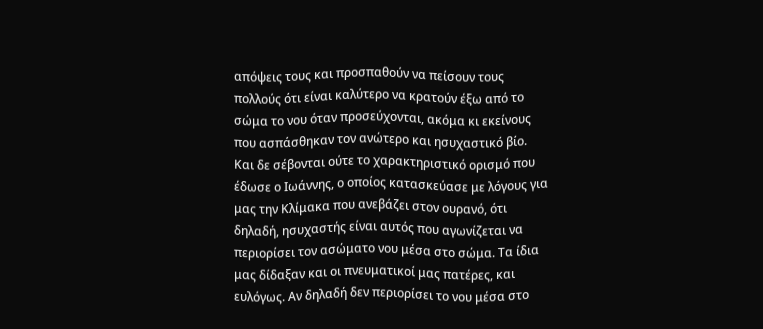απόψεις τους και προσπαθούν να πείσουν τους πολλούς ότι είναι καλύτερο να κρατούν έξω από το σώμα το νου όταν προσεύχονται, ακόμα κι εκείνους που ασπάσθηκαν τον ανώτερο και ησυχαστικό βίο. Και δε σέβονται ούτε το χαρακτηριστικό ορισμό που έδωσε ο Ιωάννης, ο οποίος κατασκεύασε με λόγους για μας την Κλίμακα που ανεβάζει στον ουρανό, ότι δηλαδή, ησυχαστής είναι αυτός που αγωνίζεται να περιορίσει τον ασώματο νου μέσα στο σώμα. Τα ίδια μας δίδαξαν και οι πνευματικοί μας πατέρες, και ευλόγως. Αν δηλαδή δεν περιορίσει το νου μέσα στο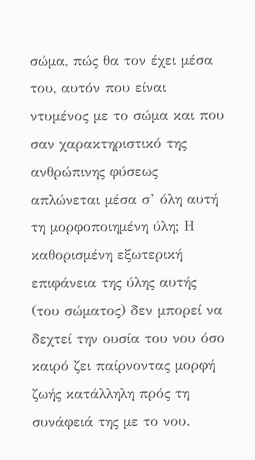σώμα, πώς θα τον έχει μέσα του, αυτόν που είναι ντυμένος με το σώμα και που σαν χαρακτηριστικό της ανθρώπινης φύσεως απλώνεται μέσα σ’ όλη αυτή τη μορφοποιημένη ύλη; Η καθορισμένη εξωτερική επιφάνεια της ύλης αυτής (του σώματος) δεν μπορεί να δεχτεί την ουσία του νου όσο καιρό ζει παίρνοντας μορφή ζωής κατάλληλη πρός τη συνάφειά της με το νου.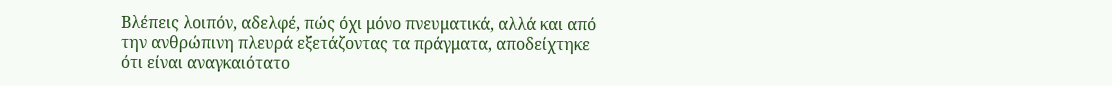Βλέπεις λοιπόν, αδελφέ, πώς όχι μόνο πνευματικά, αλλά και από την ανθρώπινη πλευρά εξετάζοντας τα πράγματα, αποδείχτηκε ότι είναι αναγκαιότατο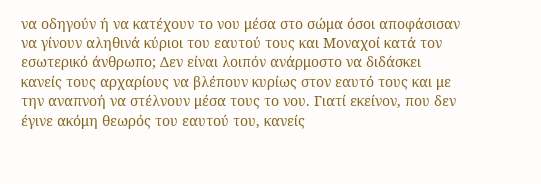να οδηγούν ή να κατέχουν το νου μέσα στο σώμα όσοι αποφάσισαν να γίνουν αληθινά κύριοι του εαυτού τους και Μοναχοί κατά τον εσωτερικό άνθρωπο; Δεν είναι λοιπόν ανάρμοστο να διδάσκει κανείς τους αρχαρίους να βλέπουν κυρίως στον εαυτό τους και με την αναπνοή να στέλνουν μέσα τους το νου. Γιατί εκείνον, που δεν έγινε ακόμη θεωρός του εαυτού του, κανείς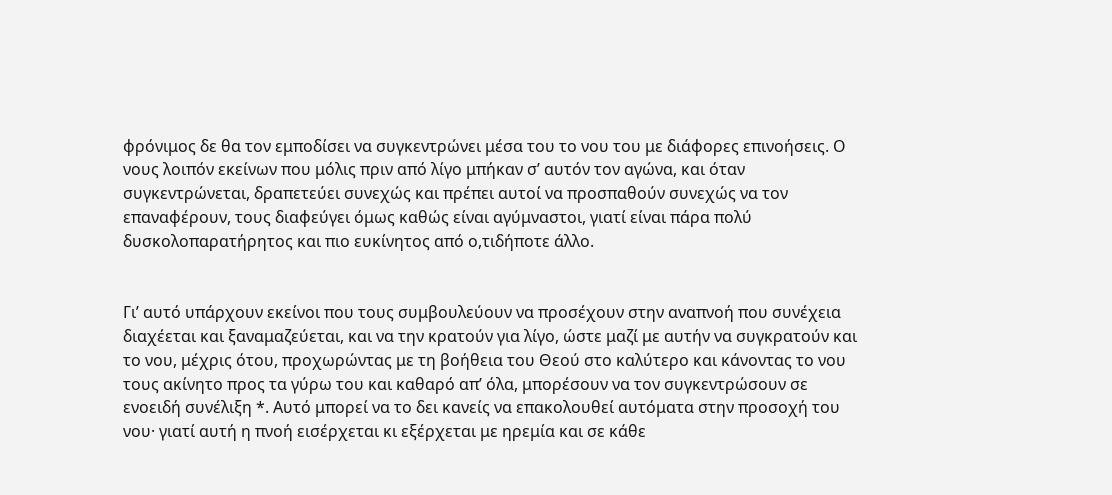φρόνιμος δε θα τον εμποδίσει να συγκεντρώνει μέσα του το νου του με διάφορες επινοήσεις. Ο νους λοιπόν εκείνων που μόλις πριν από λίγο μπήκαν σ’ αυτόν τον αγώνα, και όταν συγκεντρώνεται, δραπετεύει συνεχώς και πρέπει αυτοί να προσπαθούν συνεχώς να τον επαναφέρουν, τους διαφεύγει όμως καθώς είναι αγύμναστοι, γιατί είναι πάρα πολύ δυσκολοπαρατήρητος και πιο ευκίνητος από ο,τιδήποτε άλλο.


Γι’ αυτό υπάρχουν εκείνοι που τους συμβουλεύουν να προσέχουν στην αναπνοή που συνέχεια διαχέεται και ξαναμαζεύεται, και να την κρατούν για λίγο, ώστε μαζί με αυτήν να συγκρατούν και το νου, μέχρις ότου, προχωρώντας με τη βοήθεια του Θεού στο καλύτερο και κάνοντας το νου τους ακίνητο προς τα γύρω του και καθαρό απ’ όλα, μπορέσουν να τον συγκεντρώσουν σε ενοειδή συνέλιξη *. Αυτό μπορεί να το δει κανείς να επακολουθεί αυτόματα στην προσοχή του νου· γιατί αυτή η πνοή εισέρχεται κι εξέρχεται με ηρεμία και σε κάθε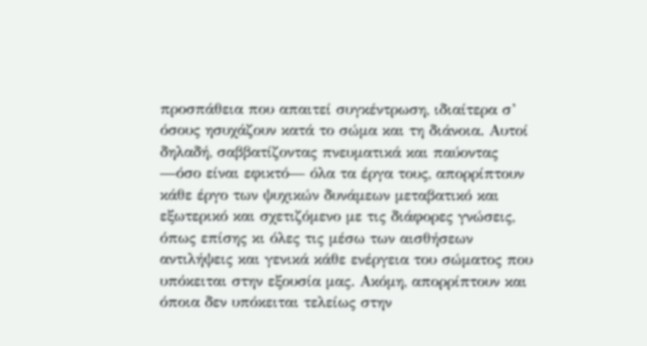προσπάθεια που απαιτεί συγκέντρωση, ιδιαίτερα σ’ όσους ησυχάζουν κατά το σώμα και τη διάνοια. Αυτοί δηλαδή, σαββατίζοντας πνευματικά και παύοντας —όσο είναι εφικτό— όλα τα έργα τους, απορρίπτουν κάθε έργο των ψυχικών δυνάμεων μεταβατικό και εξωτερικό και σχετιζόμενο με τις διάφορες γνώσεις, όπως επίσης κι όλες τις μέσω των αισθήσεων αντιλήψεις και γενικά κάθε ενέργεια του σώματος που υπόκειται στην εξουσία μας. Ακόμη, απορρίπτουν και όποια δεν υπόκειται τελείως στην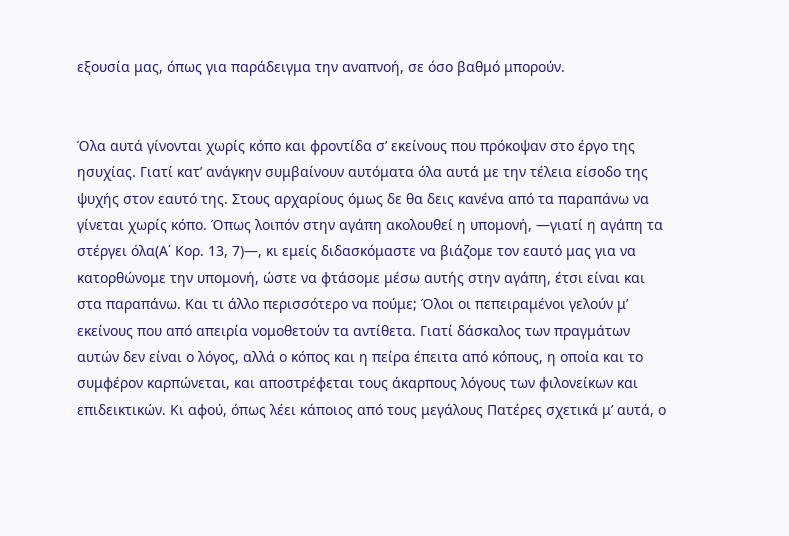εξουσία μας, όπως για παράδειγμα την αναπνοή, σε όσο βαθμό μπορούν.


Όλα αυτά γίνονται χωρίς κόπο και φροντίδα σ’ εκείνους που πρόκοψαν στο έργο της ησυχίας. Γιατί κατ’ ανάγκην συμβαίνουν αυτόματα όλα αυτά με την τέλεια είσοδο της ψυχής στον εαυτό της. Στους αρχαρίους όμως δε θα δεις κανένα από τα παραπάνω να γίνεται χωρίς κόπο. Όπως λοιπόν στην αγάπη ακολουθεί η υπομονή, —γιατί η αγάπη τα στέργει όλα(Α΄ Κορ. 13, 7)—, κι εμείς διδασκόμαστε να βιάζομε τον εαυτό μας για να κατορθώνομε την υπομονή, ώστε να φτάσομε μέσω αυτής στην αγάπη, έτσι είναι και στα παραπάνω. Και τι άλλο περισσότερο να πούμε; Όλοι οι πεπειραμένοι γελούν μ’ εκείνους που από απειρία νομοθετούν τα αντίθετα. Γιατί δάσκαλος των πραγμάτων αυτών δεν είναι ο λόγος, αλλά ο κόπος και η πείρα έπειτα από κόπους, η οποία και το συμφέρον καρπώνεται, και αποστρέφεται τους άκαρπους λόγους των φιλονείκων και επιδεικτικών. Κι αφού, όπως λέει κάποιος από τους μεγάλους Πατέρες σχετικά μ’ αυτά, ο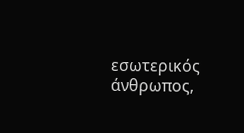εσωτερικός άνθρωπος,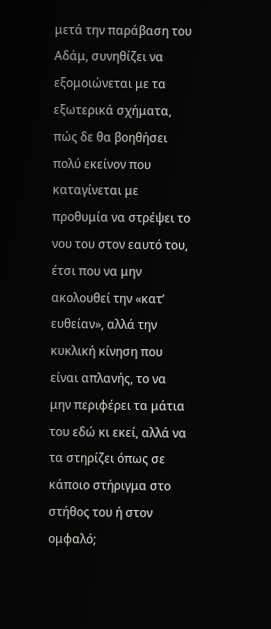μετά την παράβαση του Αδάμ, συνηθίζει να εξομοιώνεται με τα εξωτερικά σχήματα, πώς δε θα βοηθήσει πολύ εκείνον που καταγίνεται με προθυμία να στρέψει το νου του στον εαυτό του, έτσι που να μην ακολουθεί την «κατ’ ευθείαν», αλλά την κυκλική κίνηση που είναι απλανής, το να μην περιφέρει τα μάτια του εδώ κι εκεί, αλλά να τα στηρίζει όπως σε κάποιο στήριγμα στο στήθος του ή στον ομφαλό;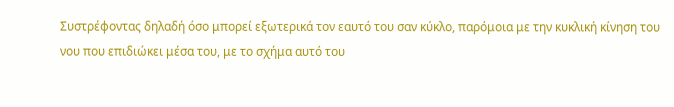Συστρέφοντας δηλαδή όσο μπορεί εξωτερικά τον εαυτό του σαν κύκλο, παρόμοια με την κυκλική κίνηση του νου που επιδιώκει μέσα του, με το σχήμα αυτό του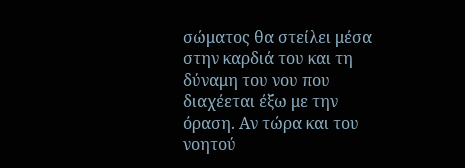σώματος θα στείλει μέσα στην καρδιά του και τη δύναμη του νου που διαχέεται έξω με την όραση. Αν τώρα και του νοητού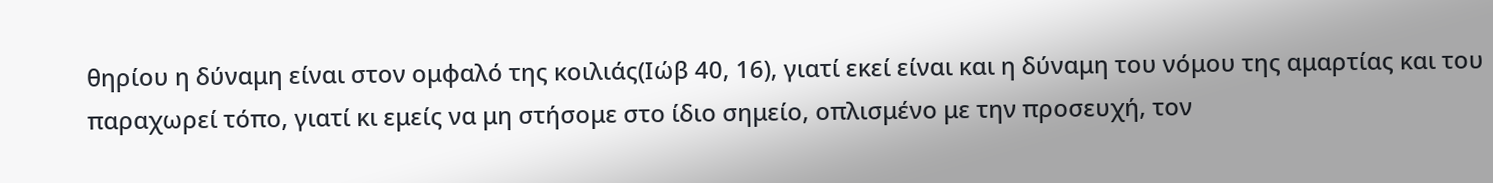θηρίου η δύναμη είναι στον ομφαλό της κοιλιάς(Ιώβ 40, 16), γιατί εκεί είναι και η δύναμη του νόμου της αμαρτίας και του παραχωρεί τόπο, γιατί κι εμείς να μη στήσομε στο ίδιο σημείο, οπλισμένο με την προσευχή, τον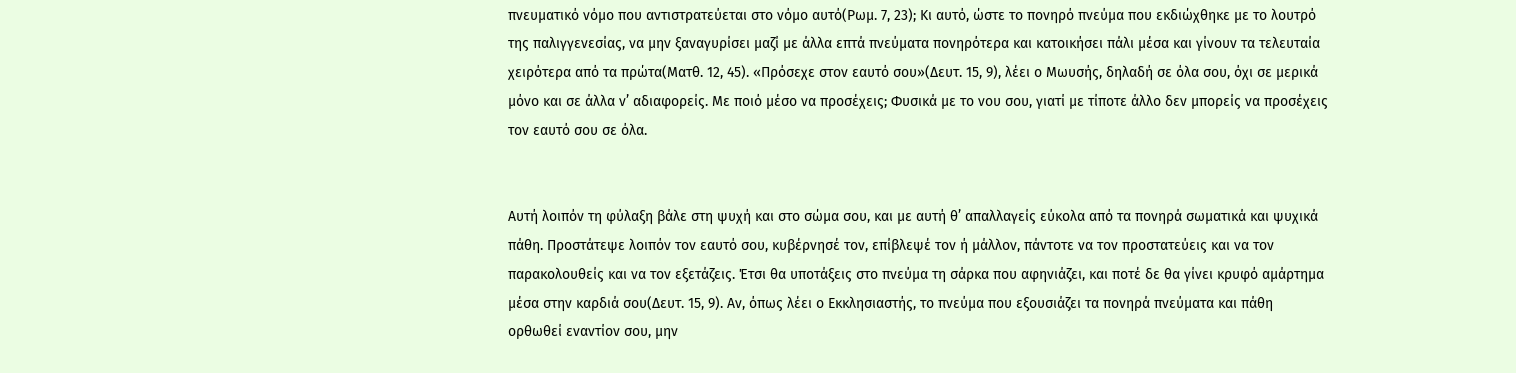πνευματικό νόμο που αντιστρατεύεται στο νόμο αυτό(Ρωμ. 7, 23); Κι αυτό, ώστε το πονηρό πνεύμα που εκδιώχθηκε με το λουτρό της παλιγγενεσίας, να μην ξαναγυρίσει μαζί με άλλα επτά πνεύματα πονηρότερα και κατοικήσει πάλι μέσα και γίνουν τα τελευταία χειρότερα από τα πρώτα(Ματθ. 12, 45). «Πρόσεχε στον εαυτό σου»(Δευτ. 15, 9), λέει ο Μωυσής, δηλαδή σε όλα σου, όχι σε μερικά μόνο και σε άλλα ν’ αδιαφορείς. Με ποιό μέσο να προσέχεις; Φυσικά με το νου σου, γιατί με τίποτε άλλο δεν μπορείς να προσέχεις τον εαυτό σου σε όλα.


Αυτή λοιπόν τη φύλαξη βάλε στη ψυχή και στο σώμα σου, και με αυτή θ’ απαλλαγείς εύκολα από τα πονηρά σωματικά και ψυχικά πάθη. Προστάτεψε λοιπόν τον εαυτό σου, κυβέρνησέ τον, επίβλεψέ τον ή μάλλον, πάντοτε να τον προστατεύεις και να τον παρακολουθείς και να τον εξετάζεις. Έτσι θα υποτάξεις στο πνεύμα τη σάρκα που αφηνιάζει, και ποτέ δε θα γίνει κρυφό αμάρτημα μέσα στην καρδιά σου(Δευτ. 15, 9). Αν, όπως λέει ο Εκκλησιαστής, το πνεύμα που εξουσιάζει τα πονηρά πνεύματα και πάθη ορθωθεί εναντίον σου, μην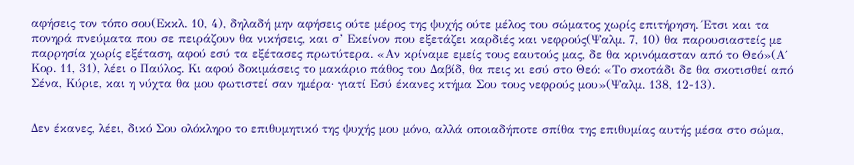αφήσεις τον τόπο σου(Εκκλ. 10, 4), δηλαδή μην αφήσεις ούτε μέρος της ψυχής ούτε μέλος του σώματος χωρίς επιτήρηση. Έτσι και τα πονηρά πνεύματα που σε πειράζουν θα νικήσεις, και σ’ Εκείνον που εξετάζει καρδιές και νεφρούς(Ψαλμ. 7, 10) θα παρουσιαστείς με παρρησία χωρίς εξέταση, αφού εσύ τα εξέτασες πρωτύτερα. «Αν κρίναμε εμείς τους εαυτούς μας, δε θα κρινόμασταν από το Θεό»(Α΄ Κορ. 11, 31), λέει ο Παύλος. Κι αφού δοκιμάσεις το μακάριο πάθος του Δαβίδ, θα πεις κι εσύ στο Θεό: «Το σκοτάδι δε θα σκοτισθεί από Σένα, Κύριε, και η νύχτα θα μου φωτιστεί σαν ημέρα· γιατί Εσύ έκανες κτήμα Σου τους νεφρούς μου»(Ψαλμ. 138, 12-13).


Δεν έκανες, λέει, δικό Σου ολόκληρο το επιθυμητικό της ψυχής μου μόνο, αλλά οποιαδήποτε σπίθα της επιθυμίας αυτής μέσα στο σώμα,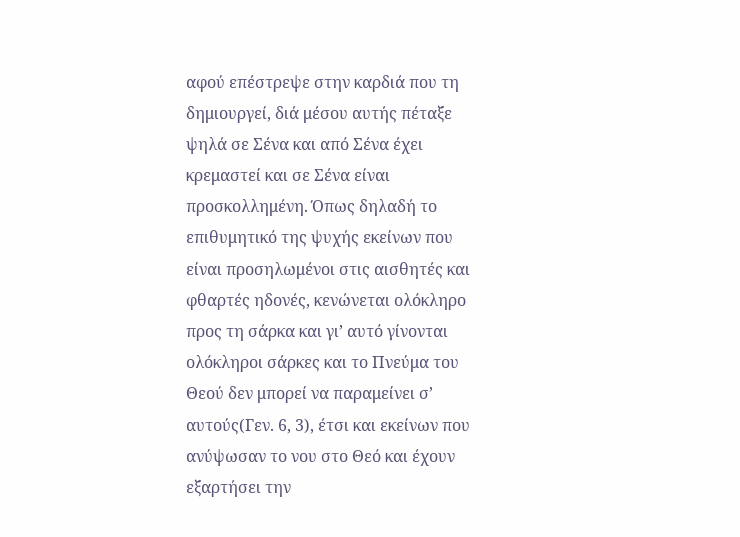αφού επέστρεψε στην καρδιά που τη δημιουργεί, διά μέσου αυτής πέταξε ψηλά σε Σένα και από Σένα έχει κρεμαστεί και σε Σένα είναι προσκολλημένη. Όπως δηλαδή το επιθυμητικό της ψυχής εκείνων που είναι προσηλωμένοι στις αισθητές και φθαρτές ηδονές, κενώνεται ολόκληρο προς τη σάρκα και γι’ αυτό γίνονται ολόκληροι σάρκες και το Πνεύμα του Θεού δεν μπορεί να παραμείνει σ’ αυτούς(Γεν. 6, 3), έτσι και εκείνων που ανύψωσαν το νου στο Θεό και έχουν εξαρτήσει την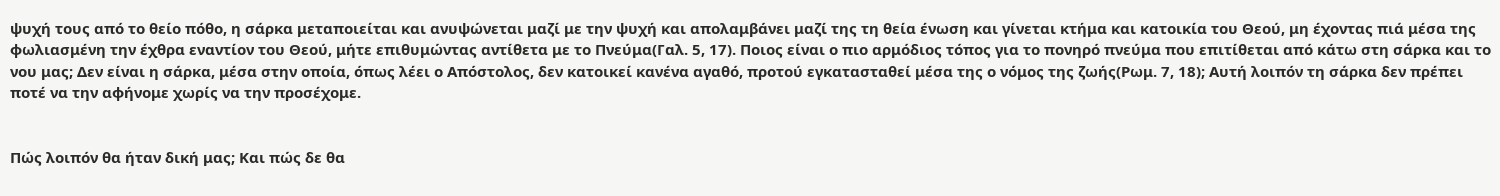ψυχή τους από το θείο πόθο, η σάρκα μεταποιείται και ανυψώνεται μαζί με την ψυχή και απολαμβάνει μαζί της τη θεία ένωση και γίνεται κτήμα και κατοικία του Θεού, μη έχοντας πιά μέσα της φωλιασμένη την έχθρα εναντίον του Θεού, μήτε επιθυμώντας αντίθετα με το Πνεύμα(Γαλ. 5, 17). Ποιος είναι ο πιο αρμόδιος τόπος για το πονηρό πνεύμα που επιτίθεται από κάτω στη σάρκα και το νου μας; Δεν είναι η σάρκα, μέσα στην οποία, όπως λέει ο Απόστολος, δεν κατοικεί κανένα αγαθό, προτού εγκατασταθεί μέσα της ο νόμος της ζωής(Ρωμ. 7, 18); Αυτή λοιπόν τη σάρκα δεν πρέπει ποτέ να την αφήνομε χωρίς να την προσέχομε.


Πώς λοιπόν θα ήταν δική μας; Και πώς δε θα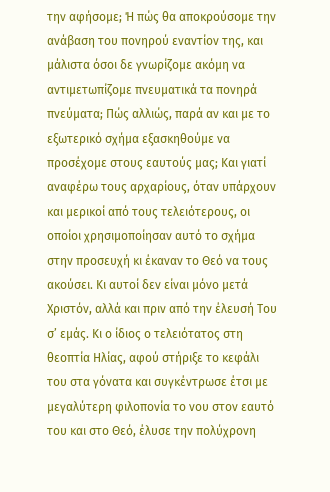την αφήσομε; Ή πώς θα αποκρούσομε την ανάβαση του πονηρού εναντίον της, και μάλιστα όσοι δε γνωρίζομε ακόμη να αντιμετωπίζομε πνευματικά τα πονηρά πνεύματα; Πώς αλλιώς, παρά αν και με το εξωτερικό σχήμα εξασκηθούμε να προσέχομε στους εαυτούς μας; Και γιατί αναφέρω τους αρχαρίους, όταν υπάρχουν και μερικοί από τους τελειότερους, οι οποίοι χρησιμοποίησαν αυτό το σχήμα στην προσευχή κι έκαναν το Θεό να τους ακούσει. Κι αυτοί δεν είναι μόνο μετά Χριστόν, αλλά και πριν από την έλευσή Του σ’ εμάς. Κι ο ίδιος ο τελειότατος στη θεοπτία Ηλίας, αφού στήριξε το κεφάλι του στα γόνατα και συγκέντρωσε έτσι με μεγαλύτερη φιλοπονία το νου στον εαυτό του και στο Θεό, έλυσε την πολύχρονη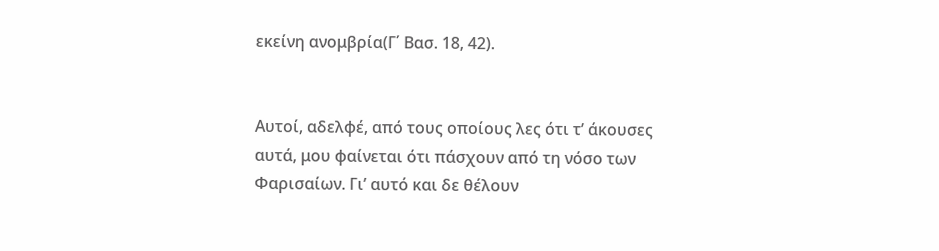εκείνη ανομβρία(Γ΄ Βασ. 18, 42).


Αυτοί, αδελφέ, από τους οποίους λες ότι τ’ άκουσες αυτά, μου φαίνεται ότι πάσχουν από τη νόσο των Φαρισαίων. Γι’ αυτό και δε θέλουν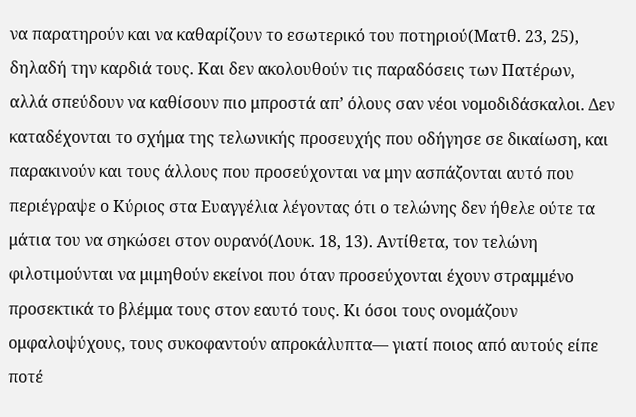να παρατηρούν και να καθαρίζουν το εσωτερικό του ποτηριού(Ματθ. 23, 25), δηλαδή την καρδιά τους. Και δεν ακολουθούν τις παραδόσεις των Πατέρων, αλλά σπεύδουν να καθίσουν πιο μπροστά απ’ όλους σαν νέοι νομοδιδάσκαλοι. Δεν καταδέχονται το σχήμα της τελωνικής προσευχής που οδήγησε σε δικαίωση, και παρακινούν και τους άλλους που προσεύχονται να μην ασπάζονται αυτό που περιέγραψε ο Κύριος στα Ευαγγέλια λέγοντας ότι ο τελώνης δεν ήθελε ούτε τα μάτια του να σηκώσει στον ουρανό(Λουκ. 18, 13). Αντίθετα, τον τελώνη φιλοτιμούνται να μιμηθούν εκείνοι που όταν προσεύχονται έχουν στραμμένο προσεκτικά το βλέμμα τους στον εαυτό τους. Κι όσοι τους ονομάζουν ομφαλοψύχους, τους συκοφαντούν απροκάλυπτα— γιατί ποιος από αυτούς είπε ποτέ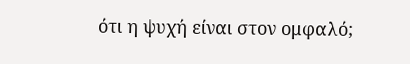ότι η ψυχή είναι στον ομφαλό;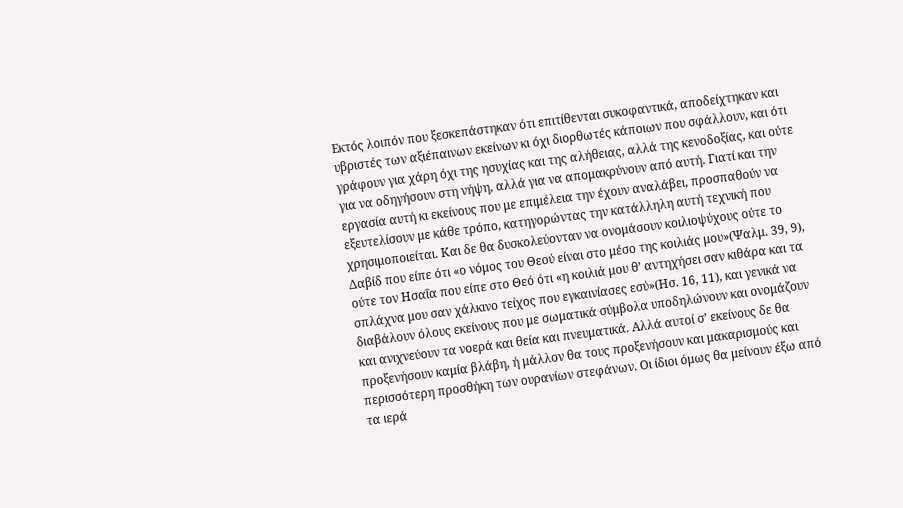Εκτός λοιπόν που ξεσκεπάστηκαν ότι επιτίθενται συκοφαντικά, αποδείχτηκαν και υβριστές των αξιέπαινων εκείνων κι όχι διορθωτές κάποιων που σφάλλουν, και ότι γράφουν για χάρη όχι της ησυχίας και της αλήθειας, αλλά της κενοδοξίας, και ούτε για να οδηγήσουν στη νήψη, αλλά για να απομακρύνουν από αυτή. Γιατί και την εργασία αυτή κι εκείνους που με επιμέλεια την έχουν αναλάβει, προσπαθούν να εξευτελίσουν με κάθε τρόπο, κατηγορώντας την κατάλληλη αυτή τεχνική που χρησιμοποιείται. Και δε θα δυσκολεύονταν να ονομάσουν κοιλιοψύχους ούτε το Δαβίδ που είπε ότι «ο νόμος του Θεού είναι στο μέσο της κοιλιάς μου»(Ψαλμ. 39, 9), ούτε τον Ησαΐα που είπε στο Θεό ότι «η κοιλιά μου θ’ αντηχήσει σαν κιθάρα και τα σπλάχνα μου σαν χάλκινο τείχος που εγκαινίασες εσύ»(Ησ. 16, 11), και γενικά να διαβάλουν όλους εκείνους που με σωματικά σύμβολα υποδηλώνουν και ονομάζουν και ανιχνεύουν τα νοερά και θεία και πνευματικά. Αλλά αυτοί σ’ εκείνους δε θα προξενήσουν καμία βλάβη, ή μάλλον θα τους προξενήσουν και μακαρισμούς και περισσότερη προσθήκη των ουρανίων στεφάνων. Οι ίδιοι όμως θα μείνουν έξω από τα ιερά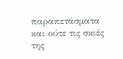παραπετάσματα και ούτε τις σκιές της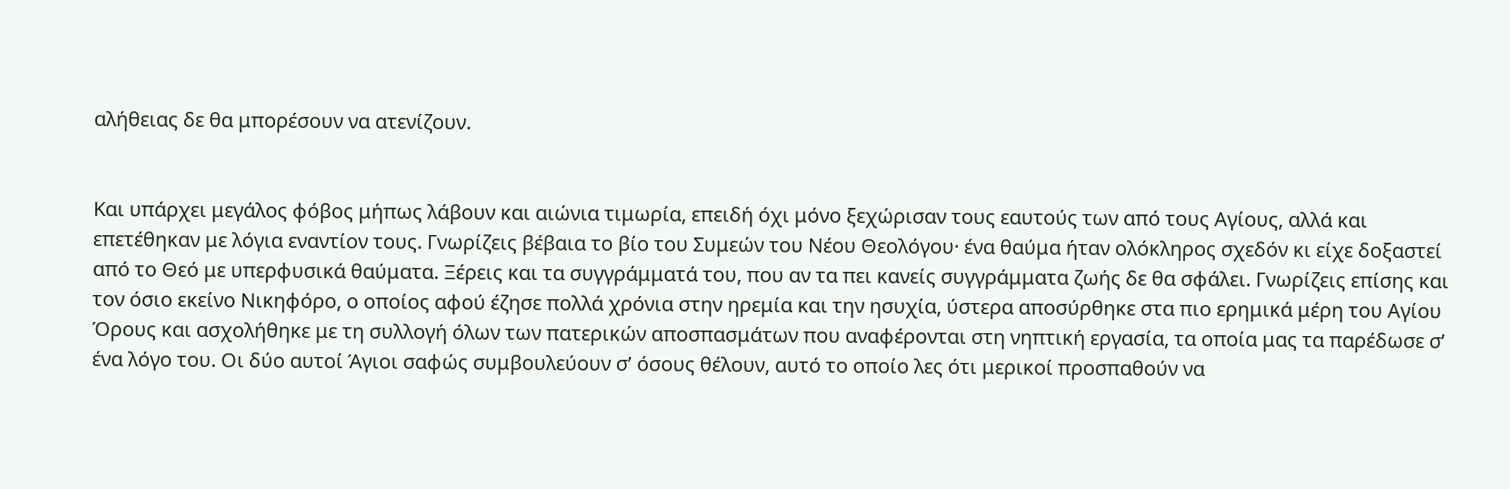αλήθειας δε θα μπορέσουν να ατενίζουν.


Και υπάρχει μεγάλος φόβος μήπως λάβουν και αιώνια τιμωρία, επειδή όχι μόνο ξεχώρισαν τους εαυτούς των από τους Αγίους, αλλά και επετέθηκαν με λόγια εναντίον τους. Γνωρίζεις βέβαια το βίο του Συμεών του Νέου Θεολόγου· ένα θαύμα ήταν ολόκληρος σχεδόν κι είχε δοξαστεί από το Θεό με υπερφυσικά θαύματα. Ξέρεις και τα συγγράμματά του, που αν τα πει κανείς συγγράμματα ζωής δε θα σφάλει. Γνωρίζεις επίσης και τον όσιο εκείνο Νικηφόρο, ο οποίος αφού έζησε πολλά χρόνια στην ηρεμία και την ησυχία, ύστερα αποσύρθηκε στα πιο ερημικά μέρη του Αγίου Όρους και ασχολήθηκε με τη συλλογή όλων των πατερικών αποσπασμάτων που αναφέρονται στη νηπτική εργασία, τα οποία μας τα παρέδωσε σ’ ένα λόγο του. Οι δύο αυτοί Άγιοι σαφώς συμβουλεύουν σ’ όσους θέλουν, αυτό το οποίο λες ότι μερικοί προσπαθούν να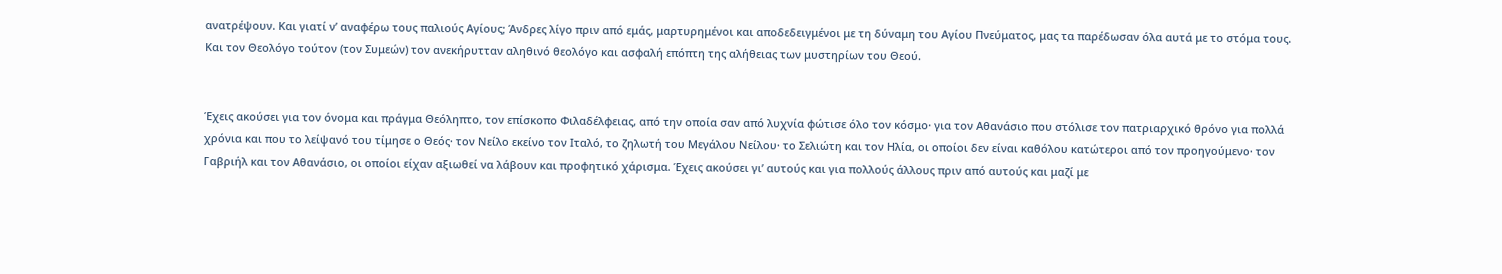ανατρέψουν. Και γιατί ν’ αναφέρω τους παλιούς Αγίους; Άνδρες λίγο πριν από εμάς, μαρτυρημένοι και αποδεδειγμένοι με τη δύναμη του Αγίου Πνεύματος, μας τα παρέδωσαν όλα αυτά με το στόμα τους. Και τον Θεολόγο τούτον (τον Συμεών) τον ανεκήρυτταν αληθινό θεολόγο και ασφαλή επόπτη της αλήθειας των μυστηρίων του Θεού.


Έχεις ακούσει για τον όνομα και πράγμα Θεόληπτο, τον επίσκοπο Φιλαδέλφειας, από την οποία σαν από λυχνία φώτισε όλο τον κόσμο· για τον Αθανάσιο που στόλισε τον πατριαρχικό θρόνο για πολλά χρόνια και που το λείψανό του τίμησε ο Θεός· τον Νείλο εκείνο τον Ιταλό, το ζηλωτή του Μεγάλου Νείλου· το Σελιώτη και τον Ηλία, οι οποίοι δεν είναι καθόλου κατώτεροι από τον προηγούμενο· τον Γαβριήλ και τον Αθανάσιο, οι οποίοι είχαν αξιωθεί να λάβουν και προφητικό χάρισμα. Έχεις ακούσει γι’ αυτούς και για πολλούς άλλους πριν από αυτούς και μαζί με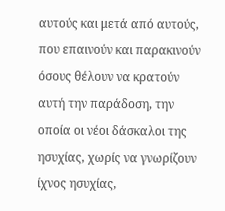αυτούς και μετά από αυτούς, που επαινούν και παρακινούν όσους θέλουν να κρατούν αυτή την παράδοση, την οποία οι νέοι δάσκαλοι της ησυχίας, χωρίς να γνωρίζουν ίχνος ησυχίας,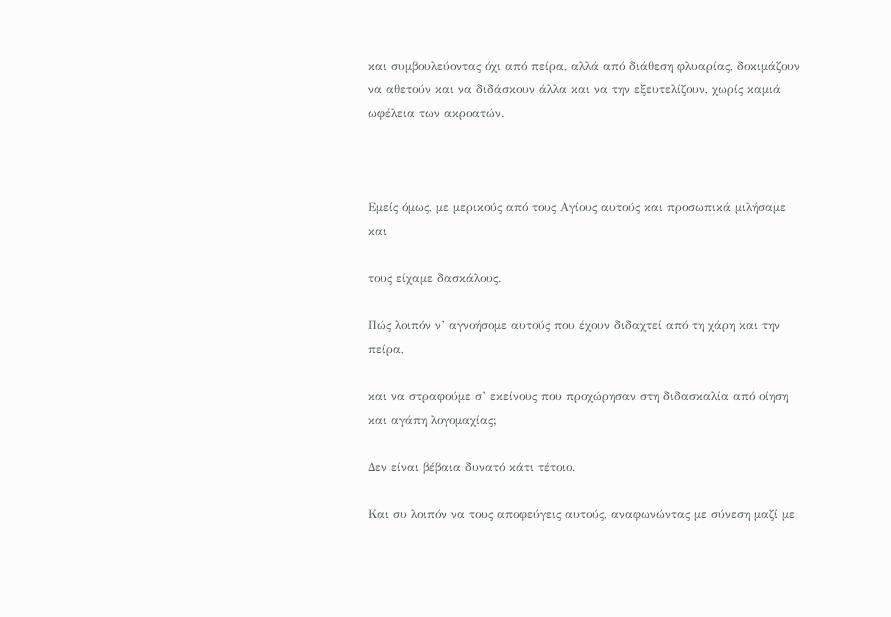και συμβουλεύοντας όχι από πείρα, αλλά από διάθεση φλυαρίας, δοκιμάζουν να αθετούν και να διδάσκουν άλλα και να την εξευτελίζουν, χωρίς καμιά ωφέλεια των ακροατών.



Εμείς όμως, με μερικούς από τους Αγίους αυτούς και προσωπικά μιλήσαμε και

τους είχαμε δασκάλους.

Πώς λοιπόν ν’ αγνοήσομε αυτούς που έχουν διδαχτεί από τη χάρη και την πείρα,

και να στραφούμε σ’ εκείνους που προχώρησαν στη διδασκαλία από οίηση και αγάπη λογομαχίας;

Δεν είναι βέβαια δυνατό κάτι τέτοιο.

Και συ λοιπόν να τους αποφεύγεις αυτούς, αναφωνώντας με σύνεση μαζί με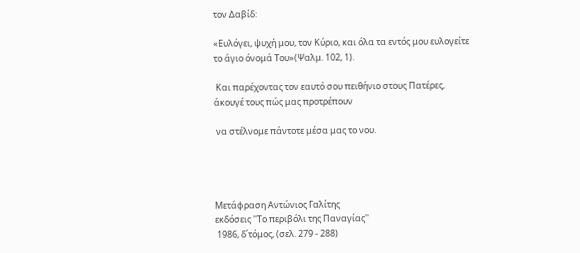τον Δαβίδ:

«Ευλόγει, ψυχή μου, τον Κύριο, και όλα τα εντός μου ευλογείτε το άγιο όνομά Του»(Ψαλμ. 102, 1).

 Και παρέχοντας τον εαυτό σου πειθήνιο στους Πατέρες, άκουγέ τους πώς μας προτρέπουν

 να στέλνομε πάντοτε μέσα μας το νου.




Μετάφραση Αντώνιος Γαλίτης
εκδόσεις ''Το περιβόλι της Παναγίας''
 1986, δ΄τόμος, (σελ. 279 - 288)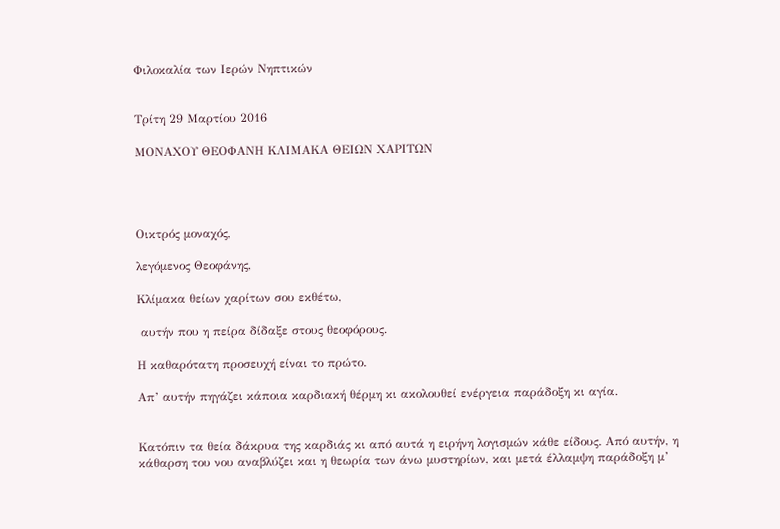Φιλοκαλία των Ιερών Νηπτικών


Τρίτη 29 Μαρτίου 2016

ΜΟΝΑΧΟΥ ΘΕΟΦΑΝΗ ΚΛΙΜΑΚΑ ΘΕΙΩΝ ΧΑΡΙΤΩΝ




Οικτρός μοναχός,

λεγόμενος Θεοφάνης,

Κλίμακα θείων χαρίτων σου εκθέτω,

 αυτήν που η πείρα δίδαξε στους θεοφόρους.

Η καθαρότατη προσευχή είναι το πρώτο.

Απ’ αυτήν πηγάζει κάποια καρδιακή θέρμη κι ακολουθεί ενέργεια παράδοξη κι αγία.


Κατόπιν τα θεία δάκρυα της καρδιάς κι από αυτά η ειρήνη λογισμών κάθε είδους. Από αυτήν, η κάθαρση του νου αναβλύζει και η θεωρία των άνω μυστηρίων, και μετά έλλαμψη παράδοξη μ’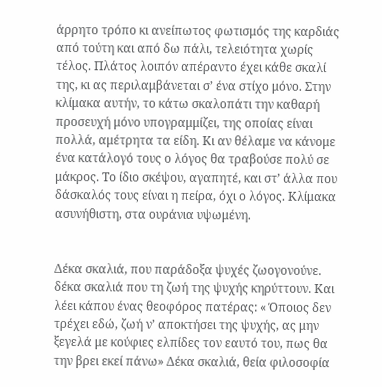άρρητο τρόπο κι ανείπωτος φωτισμός της καρδιάς από τούτη και από δω πάλι, τελειότητα χωρίς τέλος. Πλάτος λοιπόν απέραντο έχει κάθε σκαλί της, κι ας περιλαμβάνεται σ’ ένα στίχο μόνο. Στην κλίμακα αυτήν, το κάτω σκαλοπάτι την καθαρή προσευχή μόνο υπογραμμίζει, της οποίας είναι πολλά, αμέτρητα τα είδη. Κι αν θέλαμε να κάνομε ένα κατάλογό τους ο λόγος θα τραβούσε πολύ σε μάκρος. Το ίδιο σκέψου, αγαπητέ, και στ’ άλλα που δάσκαλός τους είναι η πείρα, όχι ο λόγος. Κλίμακα ασυνήθιστη, στα ουράνια υψωμένη.


Δέκα σκαλιά, που παράδοξα ψυχές ζωογονούνε. δέκα σκαλιά που τη ζωή της ψυχής κηρύττουν. Και λέει κάπου ένας θεοφόρος πατέρας: « Όποιος δεν τρέχει εδώ, ζωή ν’ αποκτήσει της ψυχής, ας μην ξεγελά με κούφιες ελπίδες τον εαυτό του, πως θα την βρει εκεί πάνω» Δέκα σκαλιά, θεία φιλοσοφία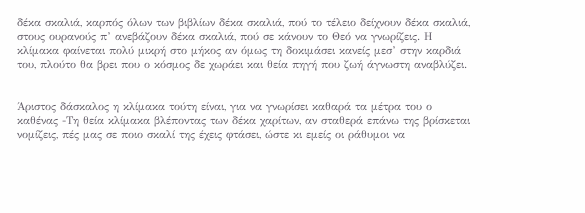δέκα σκαλιά, καρπός όλων των βιβλίων δέκα σκαλιά, πού το τέλειο δείχνουν δέκα σκαλιά, στους ουρανούς π’ ανεβάζουν δέκα σκαλιά, πού σε κάνουν το Θεό να γνωρίζεις. Η κλίμακα φαίνεται πολύ μικρή στο μήκος αν όμως τη δοκιμάσει κανείς μεσ’ στην καρδιά του, πλούτο θα βρει που ο κόσμος δε χωράει και θεία πηγή που ζωή άγνωστη αναβλύζει.


Άριστος δάσκαλος η κλίμακα τούτη είναι, για να γνωρίσει καθαρά τα μέτρα του ο καθένας -Τη θεία κλίμακα βλέποντας των δέκα χαρίτων, αν σταθερά επάνω της βρίσκεται νομίζεις, πές μας σε ποιο σκαλί της έχεις φτάσει, ώστε κι εμείς οι ράθυμοι να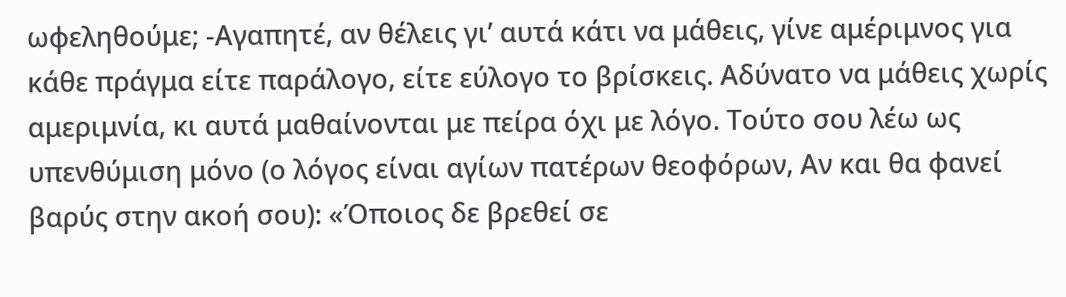ωφεληθούμε; -Αγαπητέ, αν θέλεις γι’ αυτά κάτι να μάθεις, γίνε αμέριμνος για κάθε πράγμα είτε παράλογο, είτε εύλογο το βρίσκεις. Αδύνατο να μάθεις χωρίς αμεριμνία, κι αυτά μαθαίνονται με πείρα όχι με λόγο. Τούτο σου λέω ως υπενθύμιση μόνο (ο λόγος είναι αγίων πατέρων θεοφόρων, Αν και θα φανεί βαρύς στην ακοή σου): «Όποιος δε βρεθεί σε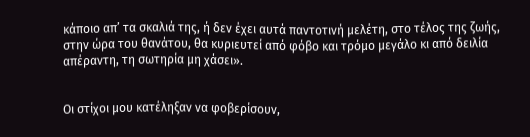κάποιο απ’ τα σκαλιά της, ή δεν έχει αυτά παντοτινή μελέτη, στο τέλος της ζωής, στην ώρα του θανάτου, θα κυριευτεί από φόβο και τρόμο μεγάλο κι από δειλία απέραντη, τη σωτηρία μη χάσει».


Οι στίχοι μου κατέληξαν να φοβερίσουν,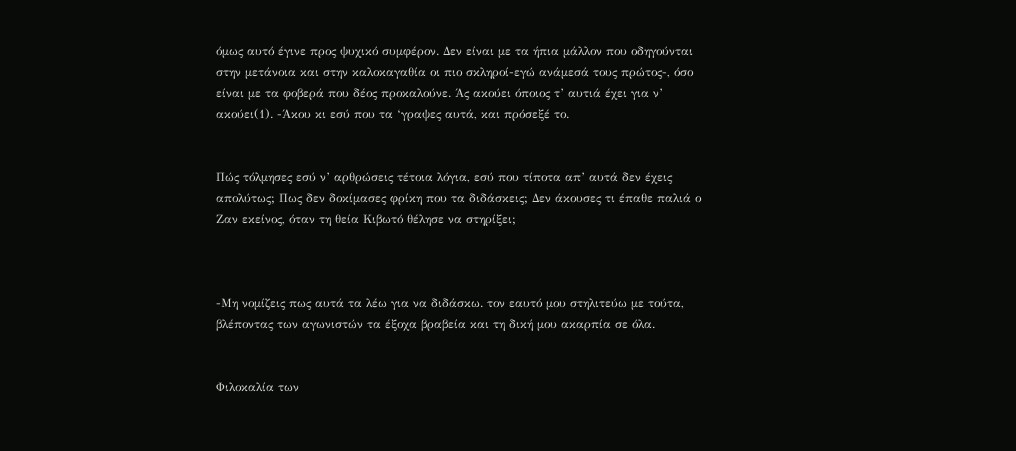όμως αυτό έγινε προς ψυχικό συμφέρον. Δεν είναι με τα ήπια μάλλον που οδηγούνται στην μετάνοια και στην καλοκαγαθία οι πιο σκληροί-εγώ ανάμεσά τους πρώτος-, όσο είναι με τα φοβερά που δέος προκαλούνε. Άς ακούει όποιος τ’ αυτιά έχει για ν’ ακούει(1). -Άκου κι εσύ που τα ‘γραψες αυτά, και πρόσεξέ το.


Πώς τόλμησες εσύ ν’ αρθρώσεις τέτοια λόγια, εσύ που τίποτα απ’ αυτά δεν έχεις απολύτως; Πως δεν δοκίμασες φρίκη που τα διδάσκεις; Δεν άκουσες τι έπαθε παλιά ο Ζαν εκείνος, όταν τη θεία Κιβωτό θέλησε να στηρίξει;



-Μη νομίζεις πως αυτά τα λέω για να διδάσκω. τον εαυτό μου στηλιτεύω με τούτα, βλέποντας των αγωνιστών τα έξοχα βραβεία και τη δική μου ακαρπία σε όλα.


Φιλοκαλία των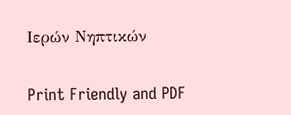Ιερών Νηπτικών


Print Friendly and PDF